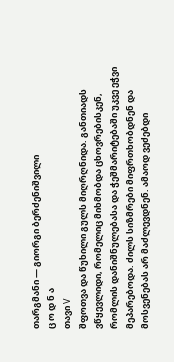თარგმანი — გიორგი ბერძენიშვილი
ც ო დ ნ ა
თავი V
შფოთვა და წუხილი გულს მიღრღნიდა. განთიადს ვწყევლიდი, რომელიც მიხმობდა ცხოვრებისკენ, რომლის დანიშნულებასა და ჭეშმარიტებაში უკვე ეჭვი მეპარებოდა. ძილს სიზმრები მიფრთხობდნენ და მოსვენებას არ მაძლევდნენ. ამაოდ ვეძებდი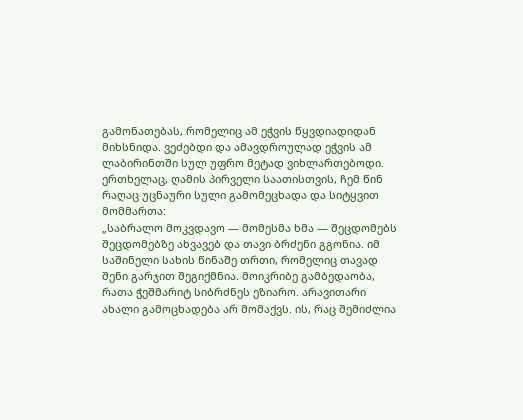გამონათებას, რომელიც ამ ეჭვის წყვდიადიდან მიხსნიდა. ვეძებდი და ამავდროულად ეჭვის ამ ლაბირინთში სულ უფრო მეტად ვიხლართებოდი.
ერთხელაც, ღამის პირველი საათისთვის, ჩემ წინ რაღაც უცნაური სული გამომეცხადა და სიტყვით მომმართა:
„საბრალო მოკვდავო — მომესმა ხმა — შეცდომებს შეცდომებზე ახვავებ და თავი ბრძენი გგონია. იმ საშინელი სახის წინაშე თრთი, რომელიც თავად შენი გარჯით შეგიქმნია. მოიკრიბე გამბედაობა, რათა ჭეშმარიტ სიბრძნეს ეზიარო. არავითარი ახალი გამოცხადება არ მომაქვს. ის, რაც შემიძლია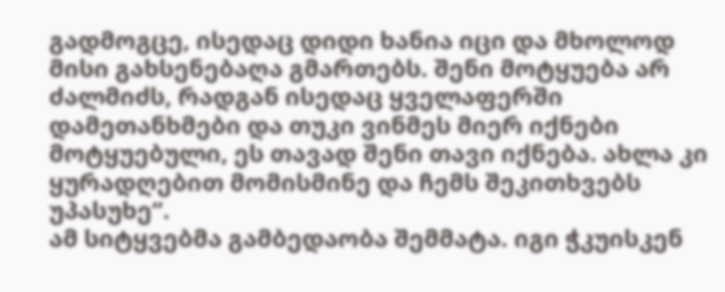გადმოგცე, ისედაც დიდი ხანია იცი და მხოლოდ მისი გახსენებაღა გმართებს. შენი მოტყუება არ ძალმიძს, რადგან ისედაც ყველაფერში დამეთანხმები და თუკი ვინმეს მიერ იქნები მოტყუებული, ეს თავად შენი თავი იქნება. ახლა კი ყურადღებით მომისმინე და ჩემს შეკითხვებს უპასუხე“.
ამ სიტყვებმა გამბედაობა შემმატა. იგი ჭკუისკენ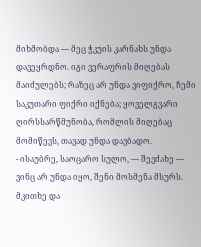მიხმობდა — მეც ჭკუის კარნახს უნდა დავეყრდნო. იგი ვერაფრის მიღებას მაიძულებს; რაზეც არ უნდა ვიფიქრო, ჩემი საკუთარი ფიქრი იქნება; ყოველგვარი ღირსსარწმუნობა, რომლის მიღებაც მომიწევს, თავად უნდა დავბადო.
- ისაუბრე, საოცარო სულო, — შევძახე — ვინც არ უნდა იყო, შენი მოსმენა მსურს. მკითხე და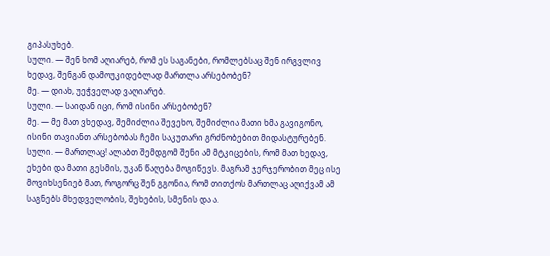გიპასუხებ.
სული. — შენ ხომ აღიარებ, რომ ეს საგანები, რომლებსაც შენ ირგვლივ ხედავ, შენგან დამოუკიდებლად მართლა არსებობენ?
მე. — დიახ, უეჭველად ვაღიარებ.
სული. — საიდან იცი, რომ ისინი არსებობენ?
მე. — მე მათ ვხედავ, შემიძლია შევეხო, შემიძლია მათი ხმა გავიგონო, ისინი თავიანთ არსებობას ჩემი საკუთარი გრძნობებით მიდასტურებენ.
სული. — მართლაც! ალაბთ შემდგომ შენი ამ მტკიცების, რომ მათ ხედავ, ეხები და მათი გესმის, უკან წაღება მოგიწევს. მაგრამ ჯერჯერობით მეც ისე მოვიხსენიებ მათ, როგორც შენ გგონია, რომ თითქოს მართლაც აღიქვამ ამ საგნებს მხედველობის, შეხების, სმენის და ა.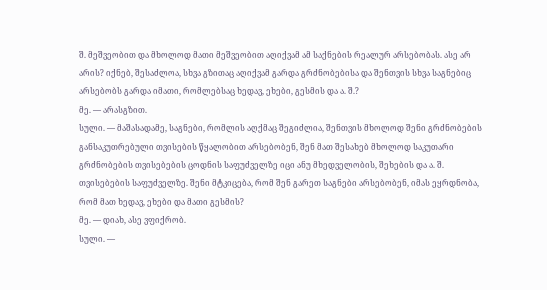შ. მეშვეობით და მხოლოდ მათი მეშვეობით აღიქვამ ამ საქნების რეალურ არსებობას. ასე არ არის? იქნებ, შესაძლოა, სხვა გზითაც აღიქვამ გარდა გრძნობებისა და შენთვის სხვა საგნებიც არსებობს გარდა იმათი, რომლებსაც ხედავ, ეხები, გესმის და ა. შ.?
მე. — არასგზით.
სული. — მაშასადამე, საგნები, რომლის აღქმაც შეგიძლია, შენთვის მხოლოდ შენი გრძნობების განსაკუთრებული თვისების წყალობით არსებობენ, შენ მათ შესახებ მხოლოდ საკუთარი გრძნობების თვისებების ცოდნის საფუძველზე იცი ანუ მხედველობის, შეხების და ა. შ. თვისებების საფუძველზე. შენი მტკიცება, რომ შენ გარეთ საგნები არსებობენ, იმას ეყრდნობა, რომ მათ ხედავ, ეხები და მათი გესმის?
მე. — დიახ, ასე ვფიქრობ.
სული. —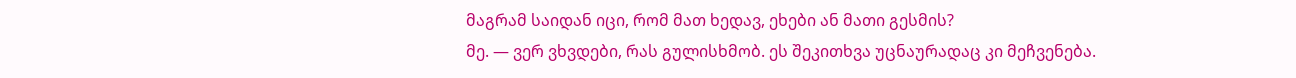მაგრამ საიდან იცი, რომ მათ ხედავ, ეხები ან მათი გესმის?
მე. — ვერ ვხვდები, რას გულისხმობ. ეს შეკითხვა უცნაურადაც კი მეჩვენება.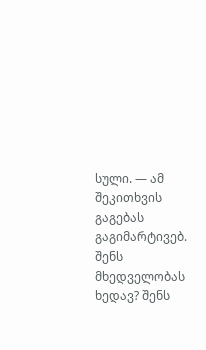სული. — ამ შეკითხვის გაგებას გაგიმარტივებ. შენს მხედველობას ხედავ? შენს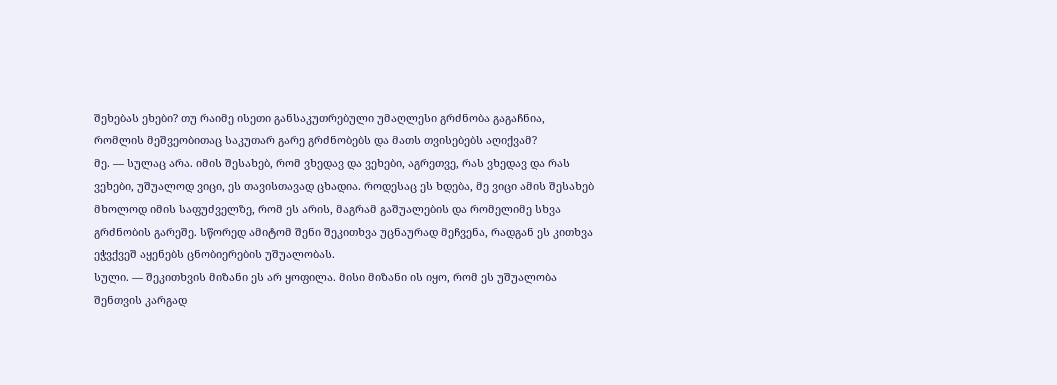შეხებას ეხები? თუ რაიმე ისეთი განსაკუთრებული უმაღლესი გრძნობა გაგაჩნია, რომლის მეშვეობითაც საკუთარ გარე გრძნობებს და მათს თვისებებს აღიქვამ?
მე. — სულაც არა. იმის შესახებ, რომ ვხედავ და ვეხები, აგრეთვე, რას ვხედავ და რას ვეხები, უშუალოდ ვიცი, ეს თავისთავად ცხადია. როდესაც ეს ხდება, მე ვიცი ამის შესახებ მხოლოდ იმის საფუძველზე, რომ ეს არის, მაგრამ გაშუალების და რომელიმე სხვა გრძნობის გარეშე. სწორედ ამიტომ შენი შეკითხვა უცნაურად მეჩვენა, რადგან ეს კითხვა ეჭვქვეშ აყენებს ცნობიერების უშუალობას.
სული. — შეკითხვის მიზანი ეს არ ყოფილა. მისი მიზანი ის იყო, რომ ეს უშუალობა შენთვის კარგად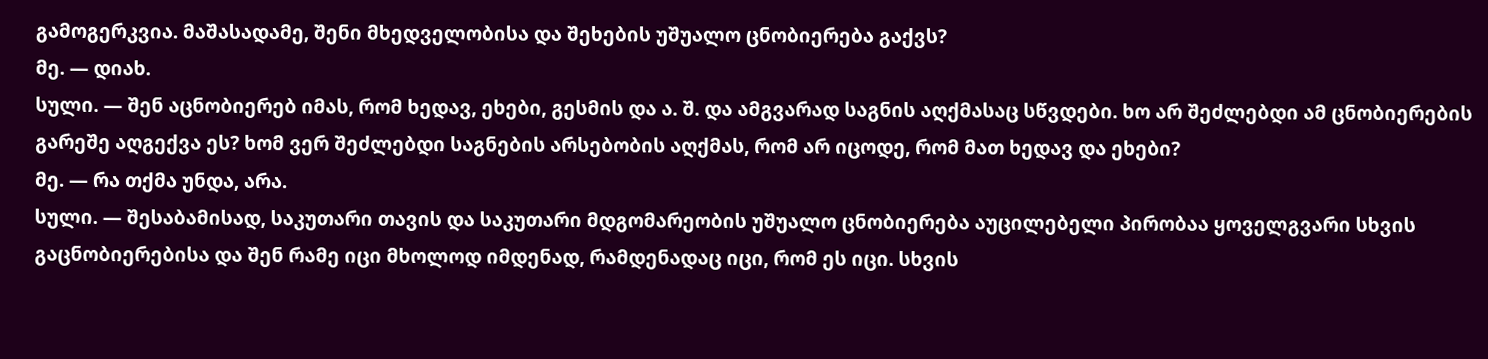გამოგერკვია. მაშასადამე, შენი მხედველობისა და შეხების უშუალო ცნობიერება გაქვს?
მე. — დიახ.
სული. — შენ აცნობიერებ იმას, რომ ხედავ, ეხები, გესმის და ა. შ. და ამგვარად საგნის აღქმასაც სწვდები. ხო არ შეძლებდი ამ ცნობიერების გარეშე აღგექვა ეს? ხომ ვერ შეძლებდი საგნების არსებობის აღქმას, რომ არ იცოდე, რომ მათ ხედავ და ეხები?
მე. — რა თქმა უნდა, არა.
სული. — შესაბამისად, საკუთარი თავის და საკუთარი მდგომარეობის უშუალო ცნობიერება აუცილებელი პირობაა ყოველგვარი სხვის გაცნობიერებისა და შენ რამე იცი მხოლოდ იმდენად, რამდენადაც იცი, რომ ეს იცი. სხვის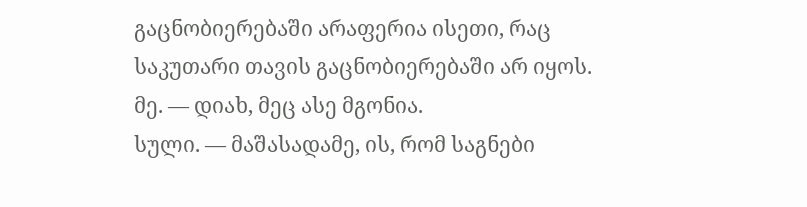გაცნობიერებაში არაფერია ისეთი, რაც საკუთარი თავის გაცნობიერებაში არ იყოს.
მე. — დიახ, მეც ასე მგონია.
სული. — მაშასადამე, ის, რომ საგნები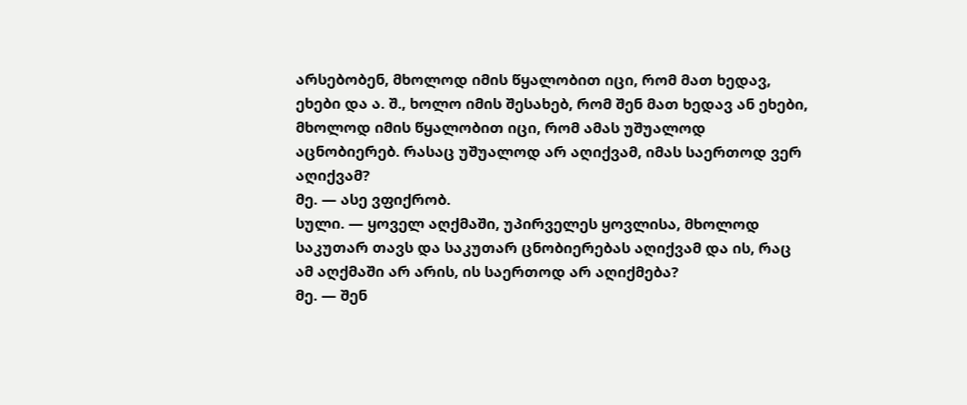არსებობენ, მხოლოდ იმის წყალობით იცი, რომ მათ ხედავ, ეხები და ა. შ., ხოლო იმის შესახებ, რომ შენ მათ ხედავ ან ეხები, მხოლოდ იმის წყალობით იცი, რომ ამას უშუალოდ აცნობიერებ. რასაც უშუალოდ არ აღიქვამ, იმას საერთოდ ვერ აღიქვამ?
მე. — ასე ვფიქრობ.
სული. — ყოველ აღქმაში, უპირველეს ყოვლისა, მხოლოდ საკუთარ თავს და საკუთარ ცნობიერებას აღიქვამ და ის, რაც ამ აღქმაში არ არის, ის საერთოდ არ აღიქმება?
მე. — შენ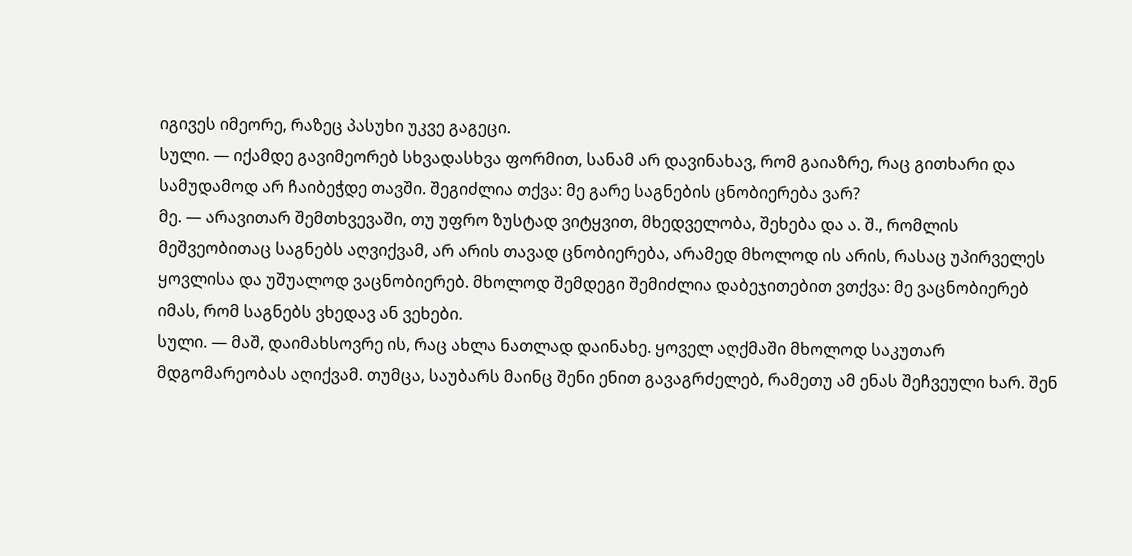იგივეს იმეორე, რაზეც პასუხი უკვე გაგეცი.
სული. — იქამდე გავიმეორებ სხვადასხვა ფორმით, სანამ არ დავინახავ, რომ გაიაზრე, რაც გითხარი და სამუდამოდ არ ჩაიბეჭდე თავში. შეგიძლია თქვა: მე გარე საგნების ცნობიერება ვარ?
მე. — არავითარ შემთხვევაში, თუ უფრო ზუსტად ვიტყვით, მხედველობა, შეხება და ა. შ., რომლის მეშვეობითაც საგნებს აღვიქვამ, არ არის თავად ცნობიერება, არამედ მხოლოდ ის არის, რასაც უპირველეს ყოვლისა და უშუალოდ ვაცნობიერებ. მხოლოდ შემდეგი შემიძლია დაბეჯითებით ვთქვა: მე ვაცნობიერებ იმას, რომ საგნებს ვხედავ ან ვეხები.
სული. — მაშ, დაიმახსოვრე ის, რაც ახლა ნათლად დაინახე. ყოველ აღქმაში მხოლოდ საკუთარ მდგომარეობას აღიქვამ. თუმცა, საუბარს მაინც შენი ენით გავაგრძელებ, რამეთუ ამ ენას შეჩვეული ხარ. შენ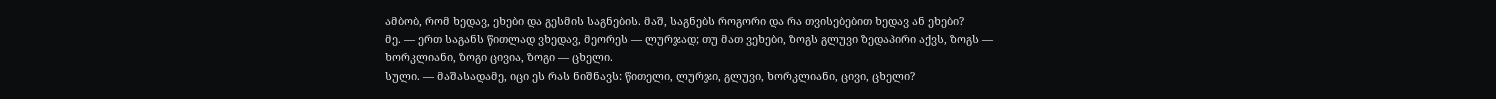ამბობ, რომ ხედავ, ეხები და გესმის საგნების. მაშ, საგნებს როგორი და რა თვისებებით ხედავ ან ეხები?
მე. — ერთ საგანს წითლად ვხედავ, მეორეს — ლურჯად; თუ მათ ვეხები, ზოგს გლუვი ზედაპირი აქვს, ზოგს — ხორკლიანი, ზოგი ცივია, ზოგი — ცხელი.
სული. — მაშასადამე, იცი ეს რას ნიშნავს: წითელი, ლურჯი, გლუვი, ხორკლიანი, ცივი, ცხელი?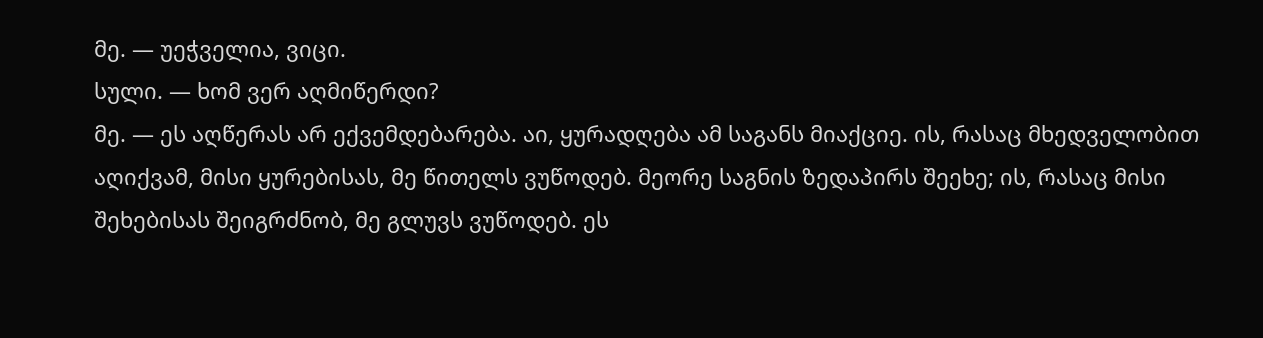მე. — უეჭველია, ვიცი.
სული. — ხომ ვერ აღმიწერდი?
მე. — ეს აღწერას არ ექვემდებარება. აი, ყურადღება ამ საგანს მიაქციე. ის, რასაც მხედველობით აღიქვამ, მისი ყურებისას, მე წითელს ვუწოდებ. მეორე საგნის ზედაპირს შეეხე; ის, რასაც მისი შეხებისას შეიგრძნობ, მე გლუვს ვუწოდებ. ეს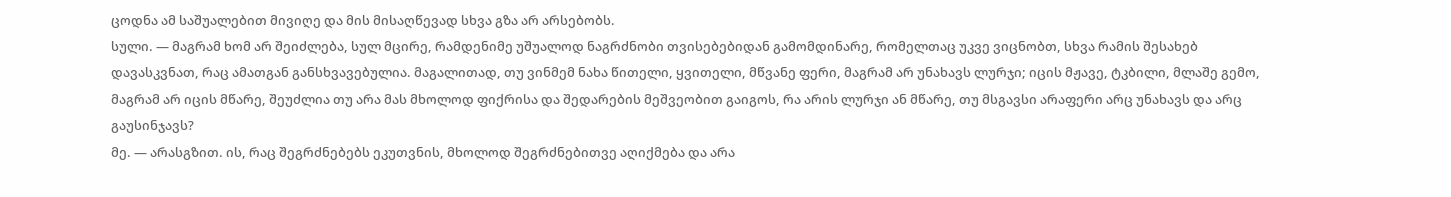ცოდნა ამ საშუალებით მივიღე და მის მისაღწევად სხვა გზა არ არსებობს.
სული. — მაგრამ ხომ არ შეიძლება, სულ მცირე, რამდენიმე უშუალოდ ნაგრძნობი თვისებებიდან გამომდინარე, რომელთაც უკვე ვიცნობთ, სხვა რამის შესახებ დავასკვნათ, რაც ამათგან განსხვავებულია. მაგალითად, თუ ვინმემ ნახა წითელი, ყვითელი, მწვანე ფერი, მაგრამ არ უნახავს ლურჯი; იცის მჟავე, ტკბილი, მლაშე გემო, მაგრამ არ იცის მწარე, შეუძლია თუ არა მას მხოლოდ ფიქრისა და შედარების მეშვეობით გაიგოს, რა არის ლურჯი ან მწარე, თუ მსგავსი არაფერი არც უნახავს და არც გაუსინჯავს?
მე. — არასგზით. ის, რაც შეგრძნებებს ეკუთვნის, მხოლოდ შეგრძნებითვე აღიქმება და არა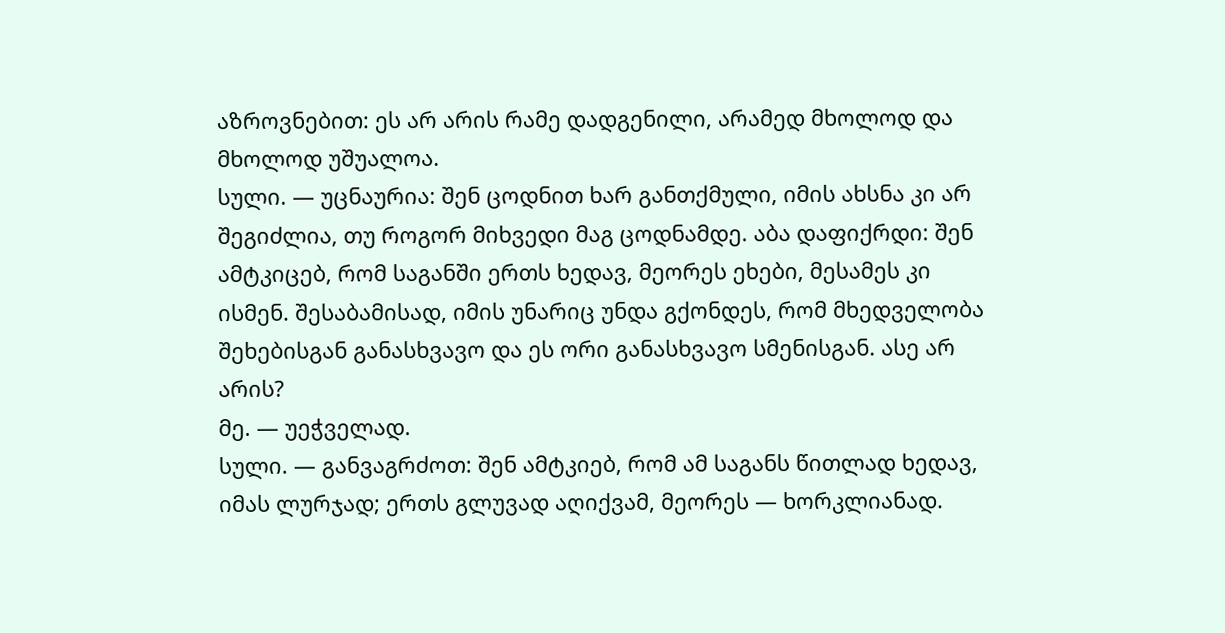აზროვნებით: ეს არ არის რამე დადგენილი, არამედ მხოლოდ და მხოლოდ უშუალოა.
სული. — უცნაურია: შენ ცოდნით ხარ განთქმული, იმის ახსნა კი არ შეგიძლია, თუ როგორ მიხვედი მაგ ცოდნამდე. აბა დაფიქრდი: შენ ამტკიცებ, რომ საგანში ერთს ხედავ, მეორეს ეხები, მესამეს კი ისმენ. შესაბამისად, იმის უნარიც უნდა გქონდეს, რომ მხედველობა შეხებისგან განასხვავო და ეს ორი განასხვავო სმენისგან. ასე არ არის?
მე. — უეჭველად.
სული. — განვაგრძოთ: შენ ამტკიებ, რომ ამ საგანს წითლად ხედავ, იმას ლურჯად; ერთს გლუვად აღიქვამ, მეორეს — ხორკლიანად.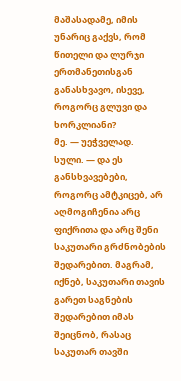მაშასადამე, იმის უნარიც გაქვს, რომ წითელი და ლურჯი ერთმანეთისგან განასხვავო, ისევე, როგორც გლუვი და ხორკლიანი?
მე. — უეჭველად.
სული. — და ეს განსხვავებები, როგორც ამტკიცებ, არ აღმოგიჩენია არც ფიქრითა და არც შენი საკუთარი გრძნობების შედარებით. მაგრამ, იქნებ, საკუთარი თავის გარეთ საგნების შედარებით იმას შეიცნობ, რასაც საკუთარ თავში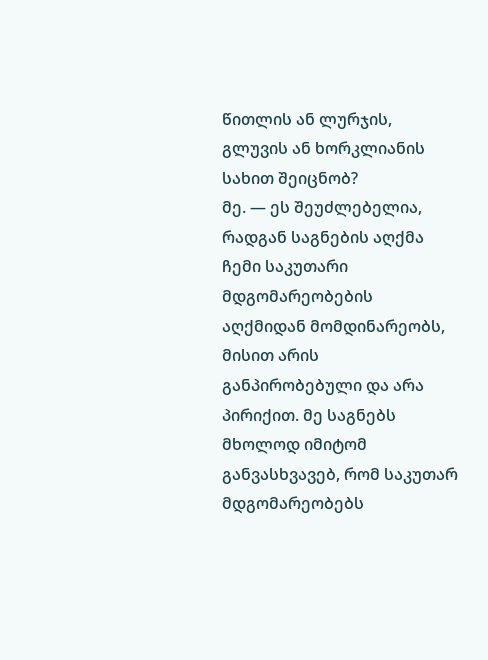წითლის ან ლურჯის, გლუვის ან ხორკლიანის სახით შეიცნობ?
მე. — ეს შეუძლებელია, რადგან საგნების აღქმა ჩემი საკუთარი მდგომარეობების აღქმიდან მომდინარეობს, მისით არის განპირობებული და არა პირიქით. მე საგნებს მხოლოდ იმიტომ განვასხვავებ, რომ საკუთარ მდგომარეობებს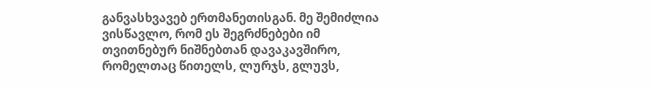განვასხვავებ ერთმანეთისგან. მე შემიძლია ვისწავლო, რომ ეს შეგრძნებები იმ თვითნებურ ნიშნებთან დავაკავშირო, რომელთაც წითელს, ლურჯს, გლუვს,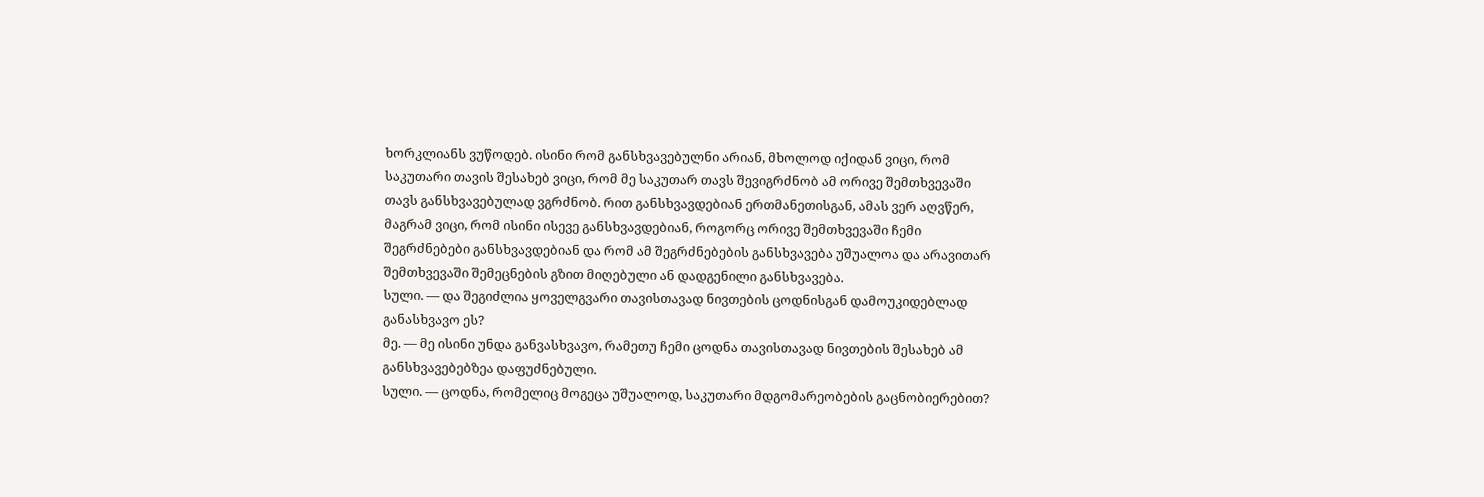ხორკლიანს ვუწოდებ. ისინი რომ განსხვავებულნი არიან, მხოლოდ იქიდან ვიცი, რომ საკუთარი თავის შესახებ ვიცი, რომ მე საკუთარ თავს შევიგრძნობ ამ ორივე შემთხვევაში თავს განსხვავებულად ვგრძნობ. რით განსხვავდებიან ერთმანეთისგან, ამას ვერ აღვწერ, მაგრამ ვიცი, რომ ისინი ისევე განსხვავდებიან, როგორც ორივე შემთხვევაში ჩემი შეგრძნებები განსხვავდებიან და რომ ამ შეგრძნებების განსხვავება უშუალოა და არავითარ შემთხვევაში შემეცნების გზით მიღებული ან დადგენილი განსხვავება.
სული. — და შეგიძლია ყოველგვარი თავისთავად ნივთების ცოდნისგან დამოუკიდებლად განასხვავო ეს?
მე. — მე ისინი უნდა განვასხვავო, რამეთუ ჩემი ცოდნა თავისთავად ნივთების შესახებ ამ განსხვავებებზეა დაფუძნებული.
სული. — ცოდნა, რომელიც მოგეცა უშუალოდ, საკუთარი მდგომარეობების გაცნობიერებით?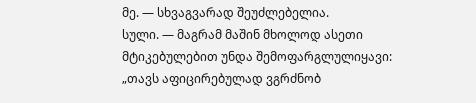მე. — სხვაგვარად შეუძლებელია.
სული. — მაგრამ მაშინ მხოლოდ ასეთი მტიკებულებით უნდა შემოფარგლულიყავი: „თავს აფიცირებულად ვგრძნობ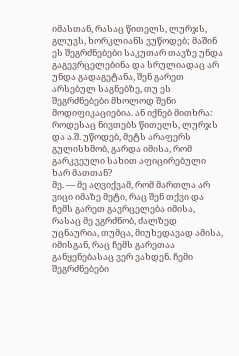იმასთან, რასაც წითელს, ლურჯს, გლუვს, ხორკლიანს ვუწოდებ; მაშინ ეს შეგრძნებები საკუთარ თავზე უნდა გაგევრცელებინა და სრულიადაც არ უნდა გადაგეტანა, შენ გარეთ არსებულ საგნებზე, თუ ეს შეგრძნებები მხოლოდ შენი მოდიფიკაციებია. ან იქნებ მითხრა: როდესაც ნივთებს წითელს, ლურჯს და ა.შ. უწოდებ, მეტს არაფერს გულისხმობ, გარდა იმისა, რომ გარკვეული სახით აფიცირებული ხარ მათთან?
მე. — მე აღვიქვამ, რომ მართლა არ ვიცი იმაზე მეტი, რაც შენ თქვი და ჩემს გარეთ გავრცელება იმისა, რასაც მე ვგრძნობ, ძალზედ უცნაურია, თუმცა, მიუხედავად ამისა, იმისგან, რაც ჩემს გარეთაა განყენებასაც ვერ ვახდენ. ჩემი შეგრძნებები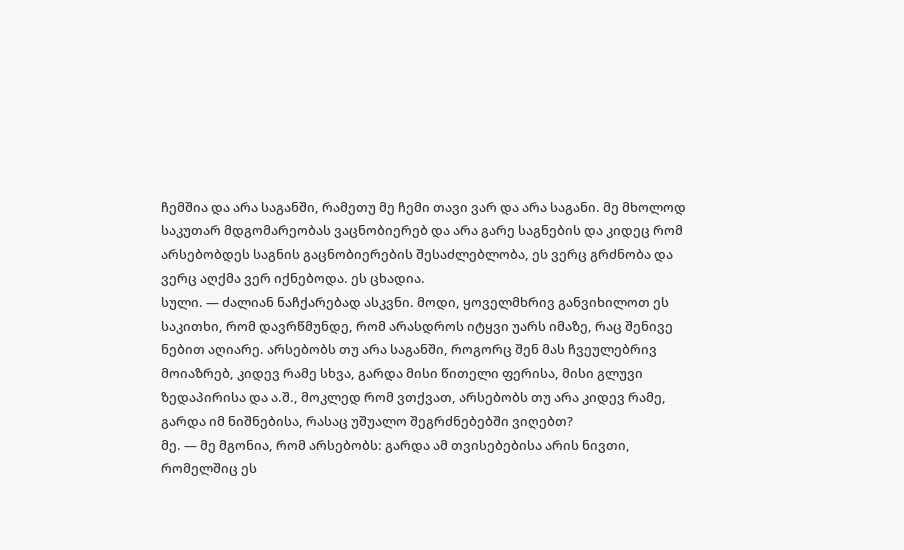ჩემშია და არა საგანში, რამეთუ მე ჩემი თავი ვარ და არა საგანი. მე მხოლოდ საკუთარ მდგომარეობას ვაცნობიერებ და არა გარე საგნების და კიდეც რომ არსებობდეს საგნის გაცნობიერების შესაძლებლობა, ეს ვერც გრძნობა და ვერც აღქმა ვერ იქნებოდა. ეს ცხადია.
სული. — ძალიან ნაჩქარებად ასკვნი. მოდი, ყოველმხრივ განვიხილოთ ეს საკითხი, რომ დავრწმუნდე, რომ არასდროს იტყვი უარს იმაზე, რაც შენივე ნებით აღიარე. არსებობს თუ არა საგანში, როგორც შენ მას ჩვეულებრივ მოიაზრებ, კიდევ რამე სხვა, გარდა მისი წითელი ფერისა, მისი გლუვი ზედაპირისა და ა.შ., მოკლედ რომ ვთქვათ, არსებობს თუ არა კიდევ რამე, გარდა იმ ნიშნებისა, რასაც უშუალო შეგრძნებებში ვიღებთ?
მე. — მე მგონია, რომ არსებობს: გარდა ამ თვისებებისა არის ნივთი, რომელშიც ეს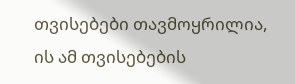თვისებები თავმოყრილია, ის ამ თვისებების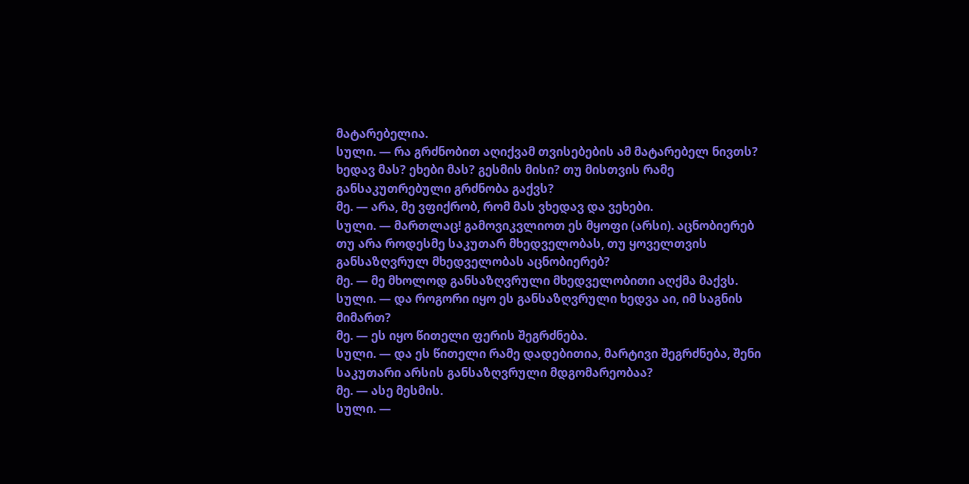მატარებელია.
სული. — რა გრძნობით აღიქვამ თვისებების ამ მატარებელ ნივთს? ხედავ მას? ეხები მას? გესმის მისი? თუ მისთვის რამე განსაკუთრებული გრძნობა გაქვს?
მე. — არა, მე ვფიქრობ, რომ მას ვხედავ და ვეხები.
სული. — მართლაც! გამოვიკვლიოთ ეს მყოფი (არსი). აცნობიერებ თუ არა როდესმე საკუთარ მხედველობას, თუ ყოველთვის განსაზღვრულ მხედველობას აცნობიერებ?
მე. — მე მხოლოდ განსაზღვრული მხედველობითი აღქმა მაქვს.
სული. — და როგორი იყო ეს განსაზღვრული ხედვა აი, იმ საგნის მიმართ?
მე. — ეს იყო წითელი ფერის შეგრძნება.
სული. — და ეს წითელი რამე დადებითია, მარტივი შეგრძნება, შენი საკუთარი არსის განსაზღვრული მდგომარეობაა?
მე. — ასე მესმის.
სული. —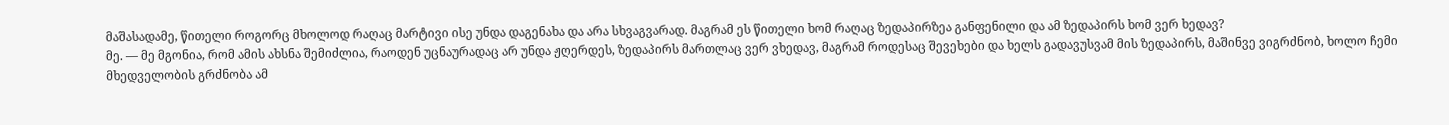მაშასადამე, წითელი როგორც მხოლოდ რაღაც მარტივი ისე უნდა დაგენახა და არა სხვაგვარად. მაგრამ ეს წითელი ხომ რაღაც ზედაპირზეა განფენილი და ამ ზედაპირს ხომ ვერ ხედავ?
მე. — მე მგონია, რომ ამის ახსნა შემიძლია, რაოდენ უცნაურადაც არ უნდა ჟღერდეს, ზედაპირს მართლაც ვერ ვხედავ, მაგრამ როდესაც შევეხები და ხელს გადავუსვამ მის ზედაპირს, მაშინვე ვიგრძნობ, ხოლო ჩემი მხედველობის გრძნობა ამ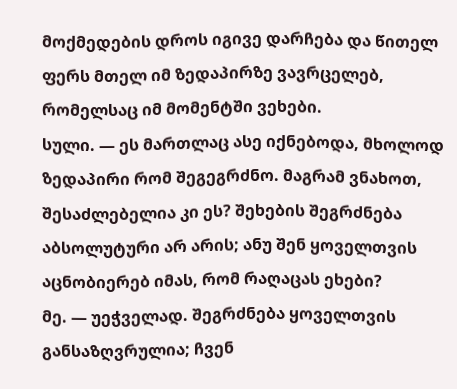მოქმედების დროს იგივე დარჩება და წითელ ფერს მთელ იმ ზედაპირზე ვავრცელებ, რომელსაც იმ მომენტში ვეხები.
სული. — ეს მართლაც ასე იქნებოდა, მხოლოდ ზედაპირი რომ შეგეგრძნო. მაგრამ ვნახოთ, შესაძლებელია კი ეს? შეხების შეგრძნება აბსოლუტური არ არის; ანუ შენ ყოველთვის აცნობიერებ იმას, რომ რაღაცას ეხები?
მე. — უეჭველად. შეგრძნება ყოველთვის განსაზღვრულია; ჩვენ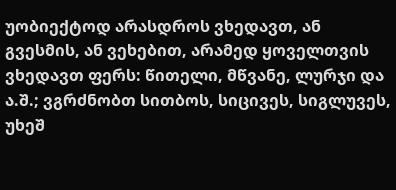უობიექტოდ არასდროს ვხედავთ, ან გვესმის, ან ვეხებით, არამედ ყოველთვის ვხედავთ ფერს: წითელი, მწვანე, ლურჯი და ა.შ.; ვგრძნობთ სითბოს, სიცივეს, სიგლუვეს, უხეშ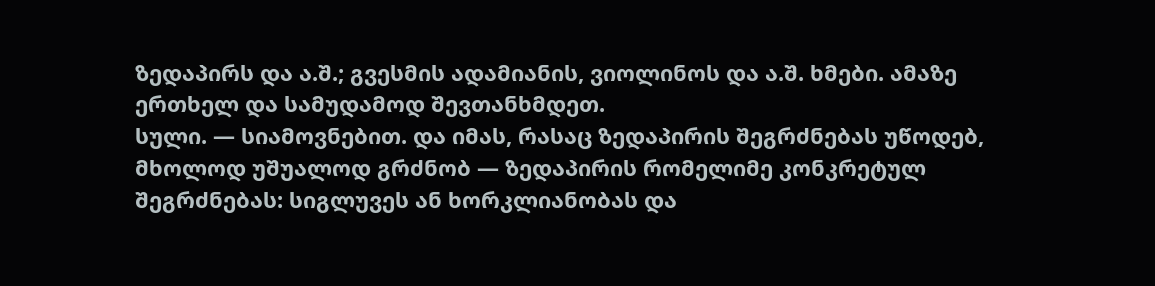ზედაპირს და ა.შ.; გვესმის ადამიანის, ვიოლინოს და ა.შ. ხმები. ამაზე ერთხელ და სამუდამოდ შევთანხმდეთ.
სული. — სიამოვნებით. და იმას, რასაც ზედაპირის შეგრძნებას უწოდებ, მხოლოდ უშუალოდ გრძნობ — ზედაპირის რომელიმე კონკრეტულ შეგრძნებას: სიგლუვეს ან ხორკლიანობას და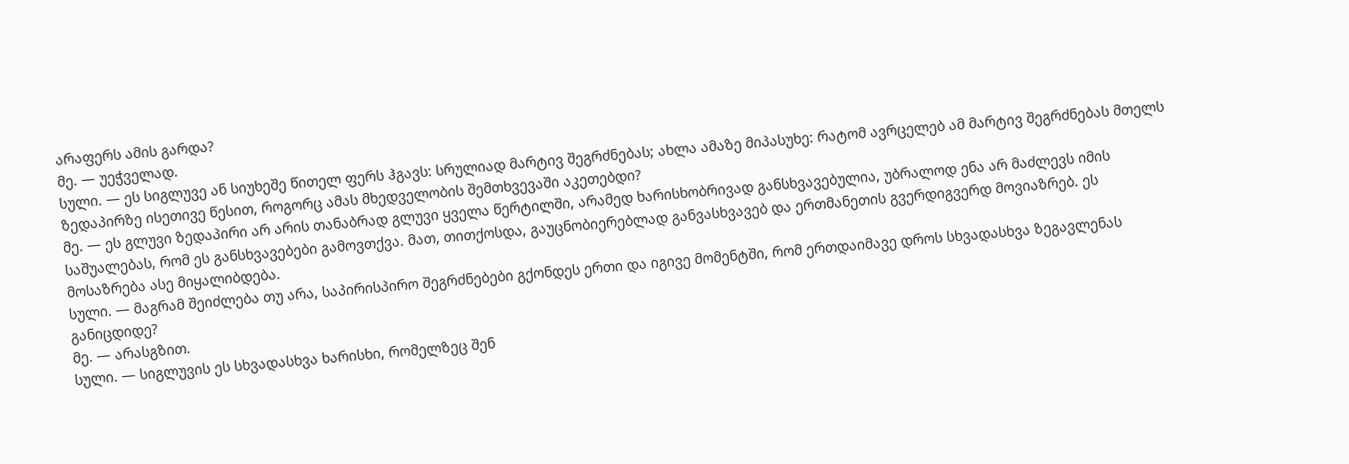არაფერს ამის გარდა?
მე. — უეჭველად.
სული. — ეს სიგლუვე ან სიუხეშე წითელ ფერს ჰგავს: სრულიად მარტივ შეგრძნებას; ახლა ამაზე მიპასუხე: რატომ ავრცელებ ამ მარტივ შეგრძნებას მთელს ზედაპირზე ისეთივე წესით, როგორც ამას მხედველობის შემთხვევაში აკეთებდი?
მე. — ეს გლუვი ზედაპირი არ არის თანაბრად გლუვი ყველა წერტილში, არამედ ხარისხობრივად განსხვავებულია, უბრალოდ ენა არ მაძლევს იმის საშუალებას, რომ ეს განსხვავებები გამოვთქვა. მათ, თითქოსდა, გაუცნობიერებლად განვასხვავებ და ერთმანეთის გვერდიგვერდ მოვიაზრებ. ეს მოსაზრება ასე მიყალიბდება.
სული. — მაგრამ შეიძლება თუ არა, საპირისპირო შეგრძნებები გქონდეს ერთი და იგივე მომენტში, რომ ერთდაიმავე დროს სხვადასხვა ზეგავლენას განიცდიდე?
მე. — არასგზით.
სული. — სიგლუვის ეს სხვადასხვა ხარისხი, რომელზეც შენ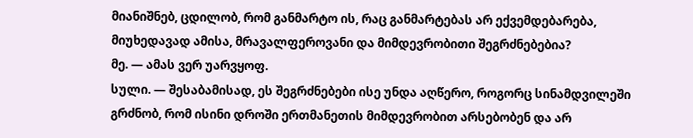მიანიშნებ, ცდილობ, რომ განმარტო ის, რაც განმარტებას არ ექვემდებარება, მიუხედავად ამისა, მრავალფეროვანი და მიმდევრობითი შეგრძნებებია?
მე. — ამას ვერ უარვყოფ.
სული. — შესაბამისად, ეს შეგრძნებები ისე უნდა აღწერო, როგორც სინამდვილეში გრძნობ, რომ ისინი დროში ერთმანეთის მიმდევრობით არსებობენ და არ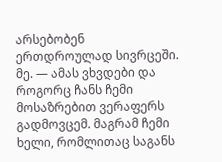არსებობენ ერთდროულად სივრცეში.
მე. — ამას ვხვდები და როგორც ჩანს ჩემი მოსაზრებით ვერაფერს გადმოვცემ. მაგრამ ჩემი ხელი, რომლითაც საგანს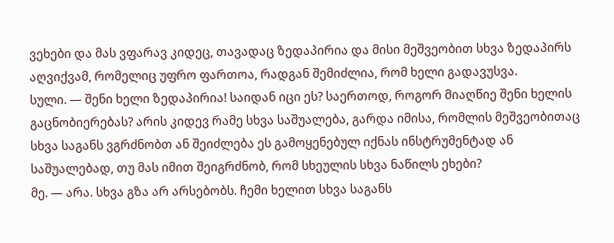ვეხები და მას ვფარავ კიდეც, თავადაც ზედაპირია და მისი მეშვეობით სხვა ზედაპირს აღვიქვამ, რომელიც უფრო ფართოა, რადგან შემიძლია, რომ ხელი გადავუსვა.
სული. — შენი ხელი ზედაპირია! საიდან იცი ეს? საერთოდ, როგორ მიაღწიე შენი ხელის გაცნობიერებას? არის კიდევ რამე სხვა საშუალება, გარდა იმისა, რომლის მეშვეობითაც სხვა საგანს ვგრძნობთ ან შეიძლება ეს გამოყენებულ იქნას ინსტრუმენტად ან საშუალებად, თუ მას იმით შეიგრძნობ, რომ სხეულის სხვა ნაწილს ეხები?
მე. — არა. სხვა გზა არ არსებობს. ჩემი ხელით სხვა საგანს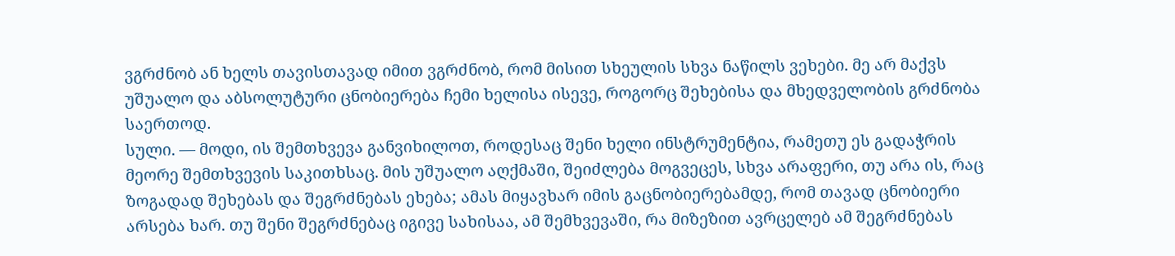ვგრძნობ ან ხელს თავისთავად იმით ვგრძნობ, რომ მისით სხეულის სხვა ნაწილს ვეხები. მე არ მაქვს უშუალო და აბსოლუტური ცნობიერება ჩემი ხელისა ისევე, როგორც შეხებისა და მხედველობის გრძნობა საერთოდ.
სული. — მოდი, ის შემთხვევა განვიხილოთ, როდესაც შენი ხელი ინსტრუმენტია, რამეთუ ეს გადაჭრის მეორე შემთხვევის საკითხსაც. მის უშუალო აღქმაში, შეიძლება მოგვეცეს, სხვა არაფერი, თუ არა ის, რაც ზოგადად შეხებას და შეგრძნებას ეხება; ამას მიყავხარ იმის გაცნობიერებამდე, რომ თავად ცნობიერი არსება ხარ. თუ შენი შეგრძნებაც იგივე სახისაა, ამ შემხვევაში, რა მიზეზით ავრცელებ ამ შეგრძნებას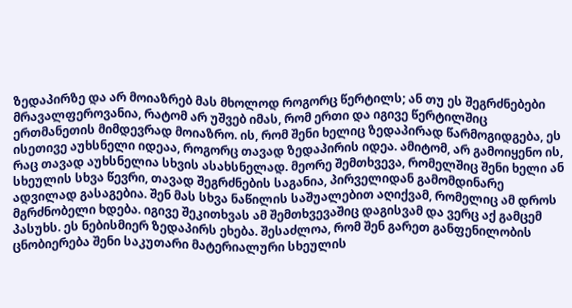ზედაპირზე და არ მოიაზრებ მას მხოლოდ როგორც წერტილს; ან თუ ეს შეგრძნებები მრავალფეროვანია, რატომ არ უშვებ იმას, რომ ერთი და იგივე წერტილშიც ერთმანეთის მიმდევრად მოიაზრო. ის, რომ შენი ხელიც ზედაპირად წარმოგიდგება, ეს ისეთივე აუხსნელი იდეაა, როგორც თავად ზედაპირის იდეა. ამიტომ, არ გამოიყენო ის, რაც თავად აუხსნელია სხვის ასახსნელად. მეორე შემთხვევა, რომელშიც შენი ხელი ან სხეულის სხვა წევრი, თავად შეგრძნების საგანია, პირველიდან გამომდინარე ადვილად გასაგებია. შენ მას სხვა ნაწილის საშუალებით აღიქვამ, რომელიც ამ დროს მგრძნობელი ხდება. იგივე შეკითხვას ამ შემთხვევაშიც დაგისვამ და ვერც აქ გამცემ პასუხს. ეს ნებისმიერ ზედაპირს ეხება. შესაძლოა, რომ შენ გარეთ განფენილობის ცნობიერება შენი საკუთარი მატერიალური სხეულის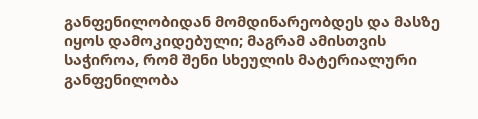განფენილობიდან მომდინარეობდეს და მასზე იყოს დამოკიდებული; მაგრამ ამისთვის საჭიროა, რომ შენი სხეულის მატერიალური განფენილობა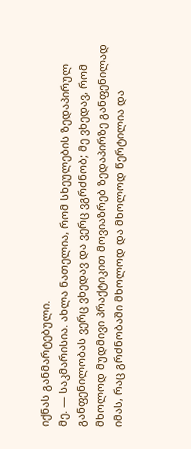იქნას განმარტებული.
მე. — საკმარისია. ახლა ნათელია, რომ სხეულების ზედაპირულ განფენილობას ვერც ვხედავ და ვერც ვგრძნობ; მე ვხედავ, რომ მხოლოდ მუდმივი პრაქტიკით მოვიაზრებ ზედაპირზე განფენილად იმას, რაც გრძნობაში მხოლოდ და მხოლოდ წერტილია და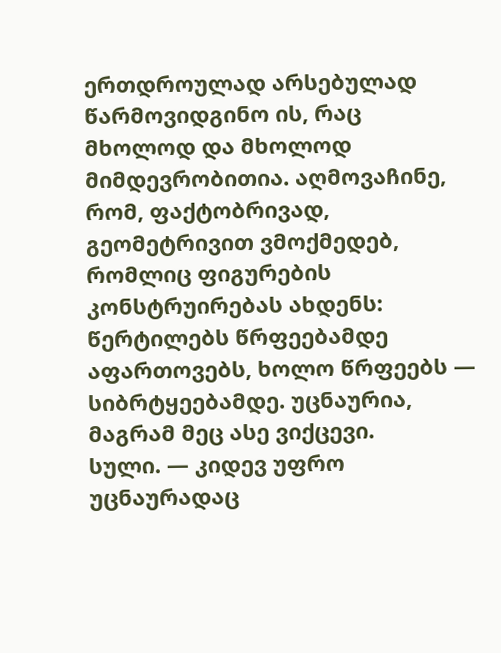ერთდროულად არსებულად წარმოვიდგინო ის, რაც მხოლოდ და მხოლოდ მიმდევრობითია. აღმოვაჩინე, რომ, ფაქტობრივად, გეომეტრივით ვმოქმედებ, რომლიც ფიგურების კონსტრუირებას ახდენს: წერტილებს წრფეებამდე აფართოვებს, ხოლო წრფეებს — სიბრტყეებამდე. უცნაურია, მაგრამ მეც ასე ვიქცევი.
სული. — კიდევ უფრო უცნაურადაც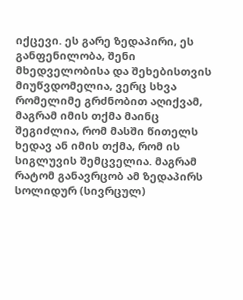იქცევი. ეს გარე ზედაპირი, ეს განფენილობა, შენი მხედველობისა და შეხებისთვის მიუწვდომელია, ვერც სხვა რომელიმე გრძნობით აღიქვამ, მაგრამ იმის თქმა მაინც შეგიძლია, რომ მასში წითელს ხედავ ან იმის თქმა, რომ ის სიგლუვის შემცველია. მაგრამ რატომ განავრცობ ამ ზედაპირს სოლიდურ (სივრცულ)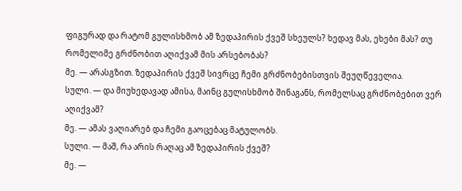ფიგურად და რატომ გულისხმობ ამ ზედაპირის ქვეშ სხეულს? ხედავ მას, ეხები მას? თუ რომელიმე გრძნობით აღიქვამ მის არსებობას?
მე. — არასგზით. ზედაპირის ქვეშ სივრცე ჩემი გრძნობებისთვის შეუღწეველია.
სული. — და მიუხედავად ამისა, მაინც გულისხმობ შინაგანს, რომელსაც გრძნობებით ვერ აღიქვამ?
მე. — ამას ვაღიარებ და ჩემი გაოცებაც მატულობს.
სული. — მაშ, რა არის რაღაც ამ ზედაპირის ქვეშ?
მე. —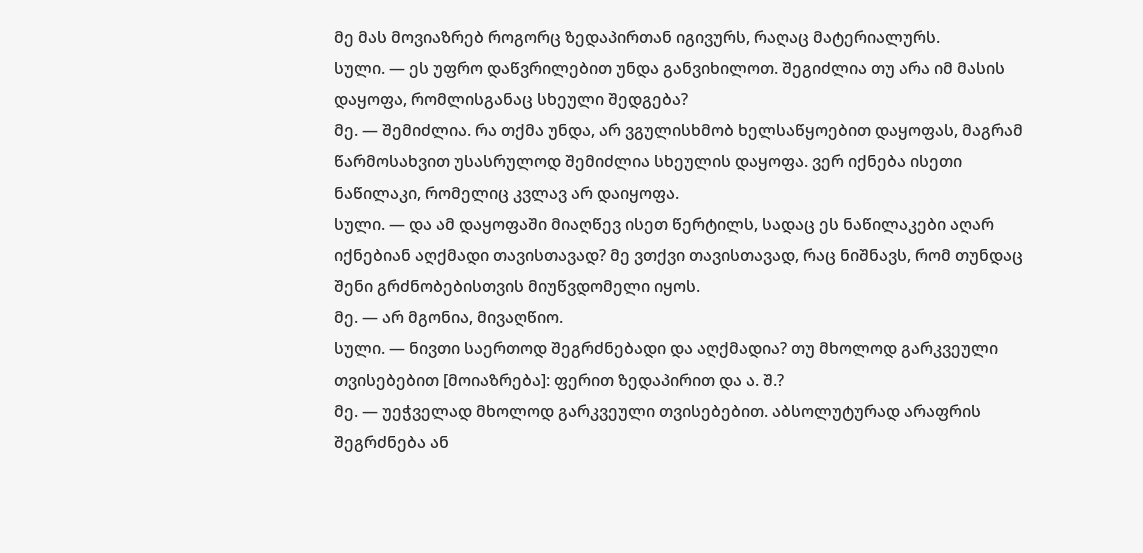მე მას მოვიაზრებ როგორც ზედაპირთან იგივურს, რაღაც მატერიალურს.
სული. — ეს უფრო დაწვრილებით უნდა განვიხილოთ. შეგიძლია თუ არა იმ მასის დაყოფა, რომლისგანაც სხეული შედგება?
მე. — შემიძლია. რა თქმა უნდა, არ ვგულისხმობ ხელსაწყოებით დაყოფას, მაგრამ წარმოსახვით უსასრულოდ შემიძლია სხეულის დაყოფა. ვერ იქნება ისეთი ნაწილაკი, რომელიც კვლავ არ დაიყოფა.
სული. — და ამ დაყოფაში მიაღწევ ისეთ წერტილს, სადაც ეს ნაწილაკები აღარ იქნებიან აღქმადი თავისთავად? მე ვთქვი თავისთავად, რაც ნიშნავს, რომ თუნდაც შენი გრძნობებისთვის მიუწვდომელი იყოს.
მე. — არ მგონია, მივაღწიო.
სული. — ნივთი საერთოდ შეგრძნებადი და აღქმადია? თუ მხოლოდ გარკვეული თვისებებით [მოიაზრება]: ფერით ზედაპირით და ა. შ.?
მე. — უეჭველად მხოლოდ გარკვეული თვისებებით. აბსოლუტურად არაფრის შეგრძნება ან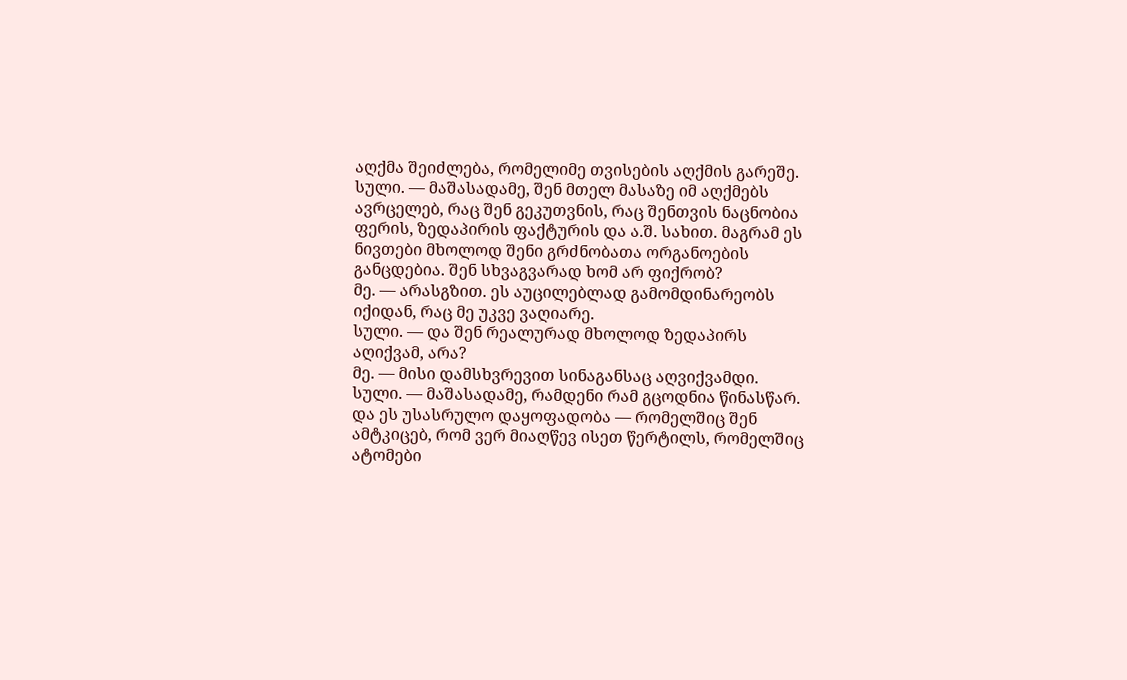აღქმა შეიძლება, რომელიმე თვისების აღქმის გარეშე.
სული. — მაშასადამე, შენ მთელ მასაზე იმ აღქმებს ავრცელებ, რაც შენ გეკუთვნის, რაც შენთვის ნაცნობია ფერის, ზედაპირის ფაქტურის და ა.შ. სახით. მაგრამ ეს ნივთები მხოლოდ შენი გრძნობათა ორგანოების განცდებია. შენ სხვაგვარად ხომ არ ფიქრობ?
მე. — არასგზით. ეს აუცილებლად გამომდინარეობს იქიდან, რაც მე უკვე ვაღიარე.
სული. — და შენ რეალურად მხოლოდ ზედაპირს აღიქვამ, არა?
მე. — მისი დამსხვრევით სინაგანსაც აღვიქვამდი.
სული. — მაშასადამე, რამდენი რამ გცოდნია წინასწარ. და ეს უსასრულო დაყოფადობა — რომელშიც შენ ამტკიცებ, რომ ვერ მიაღწევ ისეთ წერტილს, რომელშიც ატომები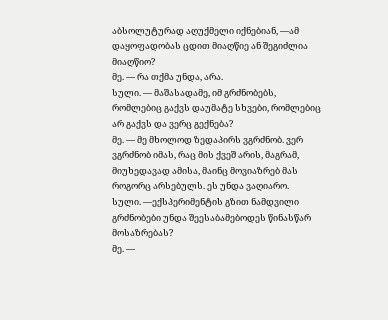აბსოლუტურად აღუქმელი იქნებიან, —ამ დაყოფადობას ცდით მიაღწიე ან შეგიძლია მიაღწიო?
მე. — რა თქმა უნდა, არა.
სული. — მაშასადამე, იმ გრძნობებს, რომლებიც გაქვს დაუმატე სხვები, რომლებიც არ გაქვს და ვერც გექნება?
მე. — მე მხოლოდ ზედაპირს ვგრძნობ. ვერ ვგრძნობ იმას, რაც მის ქვეშ არის, მაგრამ, მიუხედავად ამისა, მაინც მოვიაზრებ მას როგორც არსებულს. ეს უნდა ვაღიარო.
სული. —ექსპერიმენტის გზით ნამდვილი გრძნობები უნდა შეესაბამებოდეს წინასწარ მოსაზრებას?
მე. —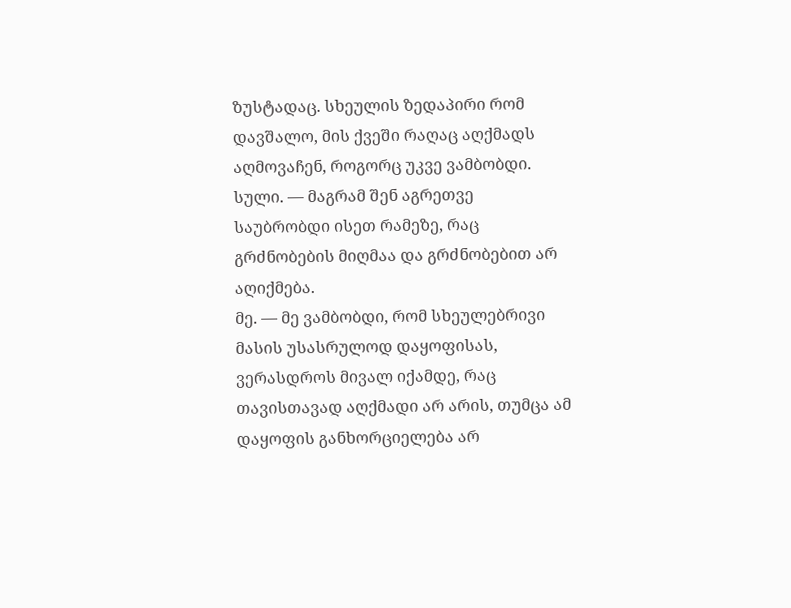ზუსტადაც. სხეულის ზედაპირი რომ დავშალო, მის ქვეში რაღაც აღქმადს აღმოვაჩენ, როგორც უკვე ვამბობდი.
სული. — მაგრამ შენ აგრეთვე საუბრობდი ისეთ რამეზე, რაც გრძნობების მიღმაა და გრძნობებით არ აღიქმება.
მე. — მე ვამბობდი, რომ სხეულებრივი მასის უსასრულოდ დაყოფისას, ვერასდროს მივალ იქამდე, რაც თავისთავად აღქმადი არ არის, თუმცა ამ დაყოფის განხორციელება არ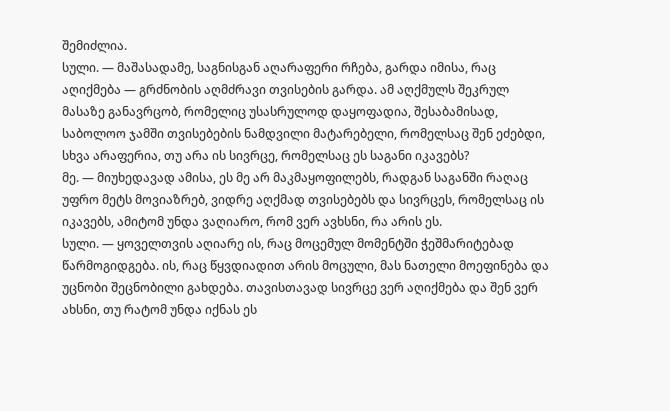შემიძლია.
სული. — მაშასადამე, საგნისგან აღარაფერი რჩება, გარდა იმისა, რაც აღიქმება — გრძნობის აღმძრავი თვისების გარდა. ამ აღქმულს შეკრულ მასაზე განავრცობ, რომელიც უსასრულოდ დაყოფადია, შესაბამისად, საბოლოო ჯამში თვისებების ნამდვილი მატარებელი, რომელსაც შენ ეძებდი, სხვა არაფერია, თუ არა ის სივრცე, რომელსაც ეს საგანი იკავებს?
მე. — მიუხედავად ამისა, ეს მე არ მაკმაყოფილებს, რადგან საგანში რაღაც უფრო მეტს მოვიაზრებ, ვიდრე აღქმად თვისებებს და სივრცეს, რომელსაც ის იკავებს, ამიტომ უნდა ვაღიარო, რომ ვერ ავხსნი, რა არის ეს.
სული. — ყოველთვის აღიარე ის, რაც მოცემულ მომენტში ჭეშმარიტებად წარმოგიდგება. ის, რაც წყვდიადით არის მოცული, მას ნათელი მოეფინება და უცნობი შეცნობილი გახდება. თავისთავად სივრცე ვერ აღიქმება და შენ ვერ ახსნი, თუ რატომ უნდა იქნას ეს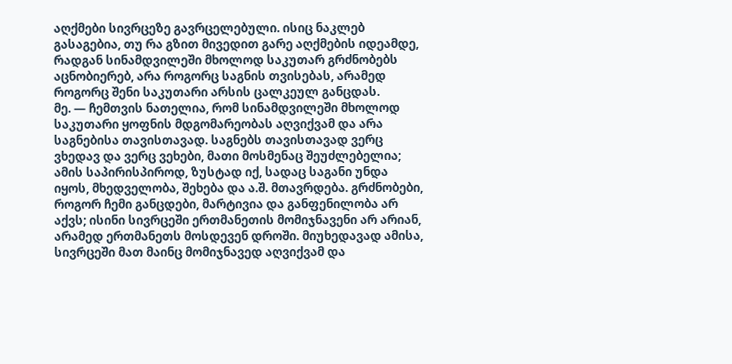აღქმები სივრცეზე გავრცელებული. ისიც ნაკლებ გასაგებია, თუ რა გზით მივედით გარე აღქმების იდეამდე, რადგან სინამდვილეში მხოლოდ საკუთარ გრძნობებს აცნობიერებ, არა როგორც საგნის თვისებას, არამედ როგორც შენი საკუთარი არსის ცალკეულ განცდას.
მე. — ჩემთვის ნათელია, რომ სინამდვილეში მხოლოდ საკუთარი ყოფნის მდგომარეობას აღვიქვამ და არა საგნებისა თავისთავად. საგნებს თავისთავად ვერც ვხედავ და ვერც ვეხები, მათი მოსმენაც შეუძლებელია; ამის საპირისპიროდ, ზუსტად იქ, სადაც საგანი უნდა იყოს, მხედველობა, შეხება და ა.შ. მთავრდება. გრძნობები, როგორ ჩემი განცდები, მარტივია და განფენილობა არ აქვს; ისინი სივრცეში ერთმანეთის მომიჯნავენი არ არიან, არამედ ერთმანეთს მოსდევენ დროში. მიუხედავად ამისა, სივრცეში მათ მაინც მომიჯნავედ აღვიქვამ და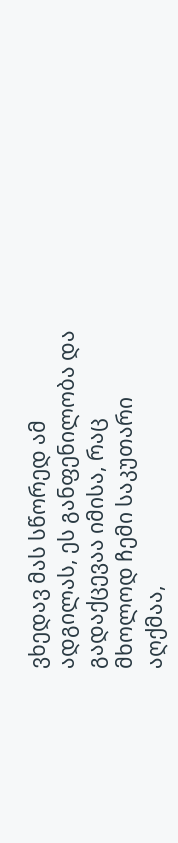ვხედავ მას სწორედ ამ ადგილას, ეს განფენილობა და გადაქცევაა იმისა, რაც მხოლოდ ჩემი საკუთარი აღქმაა,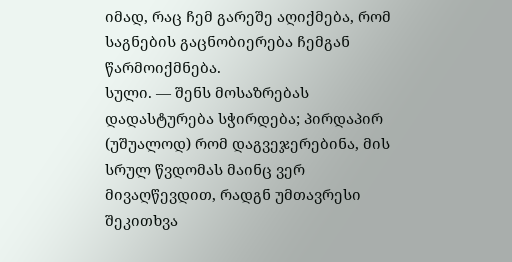იმად, რაც ჩემ გარეშე აღიქმება, რომ საგნების გაცნობიერება ჩემგან წარმოიქმნება.
სული. — შენს მოსაზრებას დადასტურება სჭირდება; პირდაპირ (უშუალოდ) რომ დაგვეჯერებინა, მის სრულ წვდომას მაინც ვერ მივაღწევდით, რადგნ უმთავრესი შეკითხვა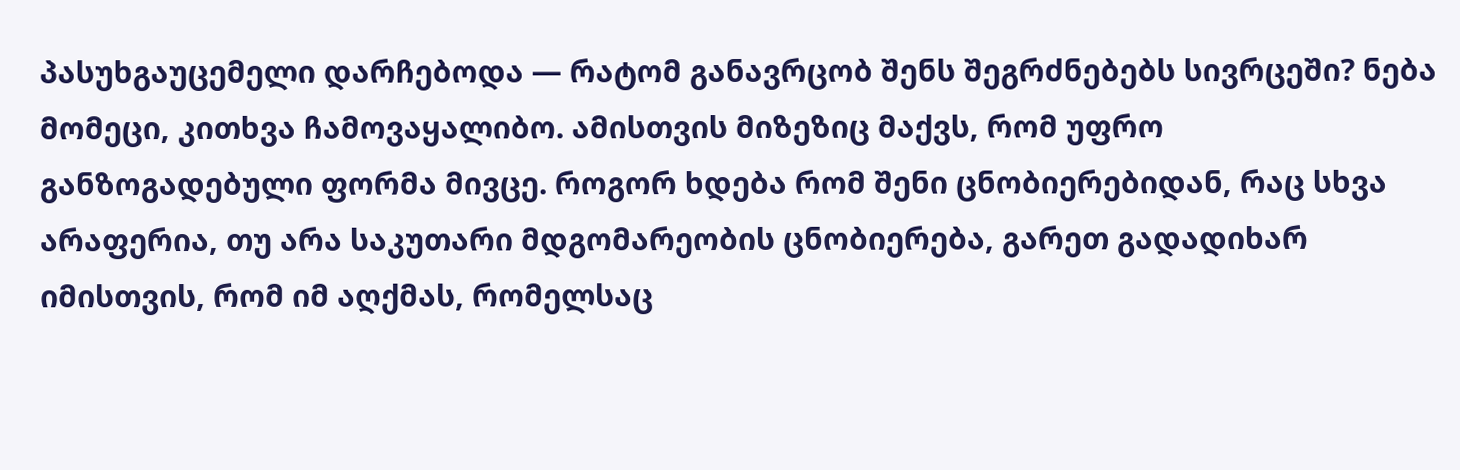პასუხგაუცემელი დარჩებოდა — რატომ განავრცობ შენს შეგრძნებებს სივრცეში? ნება მომეცი, კითხვა ჩამოვაყალიბო. ამისთვის მიზეზიც მაქვს, რომ უფრო განზოგადებული ფორმა მივცე. როგორ ხდება რომ შენი ცნობიერებიდან, რაც სხვა არაფერია, თუ არა საკუთარი მდგომარეობის ცნობიერება, გარეთ გადადიხარ იმისთვის, რომ იმ აღქმას, რომელსაც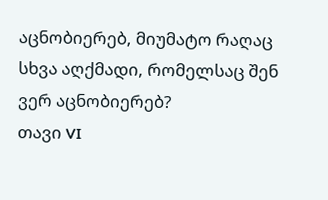აცნობიერებ, მიუმატო რაღაც სხვა აღქმადი, რომელსაც შენ ვერ აცნობიერებ?
თავი VI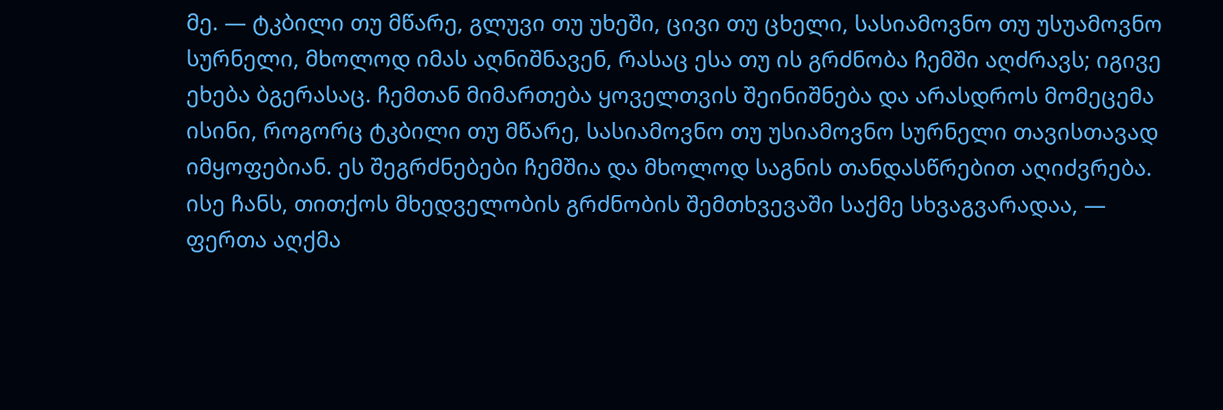მე. — ტკბილი თუ მწარე, გლუვი თუ უხეში, ცივი თუ ცხელი, სასიამოვნო თუ უსუამოვნო სურნელი, მხოლოდ იმას აღნიშნავენ, რასაც ესა თუ ის გრძნობა ჩემში აღძრავს; იგივე ეხება ბგერასაც. ჩემთან მიმართება ყოველთვის შეინიშნება და არასდროს მომეცემა ისინი, როგორც ტკბილი თუ მწარე, სასიამოვნო თუ უსიამოვნო სურნელი თავისთავად იმყოფებიან. ეს შეგრძნებები ჩემშია და მხოლოდ საგნის თანდასწრებით აღიძვრება. ისე ჩანს, თითქოს მხედველობის გრძნობის შემთხვევაში საქმე სხვაგვარადაა, — ფერთა აღქმა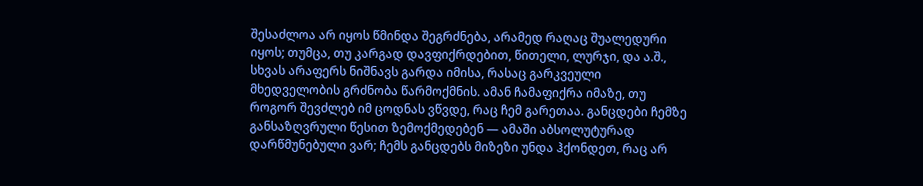შესაძლოა არ იყოს წმინდა შეგრძნება, არამედ რაღაც შუალედური იყოს; თუმცა, თუ კარგად დავფიქრდებით, წითელი, ლურჯი, და ა.შ., სხვას არაფერს ნიშნავს გარდა იმისა, რასაც გარკვეული მხედველობის გრძნობა წარმოქმნის. ამან ჩამაფიქრა იმაზე, თუ როგორ შევძლებ იმ ცოდნას ვწვდე, რაც ჩემ გარეთაა. განცდები ჩემზე განსაზღვრული წესით ზემოქმედებენ — ამაში აბსოლუტურად დარწმუნებული ვარ; ჩემს განცდებს მიზეზი უნდა ჰქონდეთ, რაც არ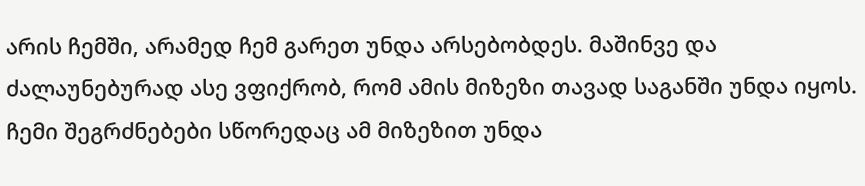არის ჩემში, არამედ ჩემ გარეთ უნდა არსებობდეს. მაშინვე და ძალაუნებურად ასე ვფიქრობ, რომ ამის მიზეზი თავად საგანში უნდა იყოს. ჩემი შეგრძნებები სწორედაც ამ მიზეზით უნდა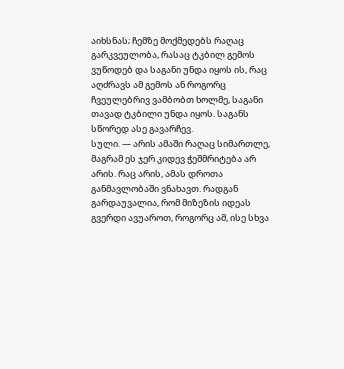აიხსნას; ჩემზე მოქმედებს რაღაც გარკვეულობა, რასაც ტკბილ გემოს ვუწოდებ და საგანი უნდა იყოს ის, რაც აღძრავს ამ გემოს ან როგორც ჩვეულებრივ ვამბობთ ხოლმე, საგანი თავად ტკბილი უნდა იყოს. საგანს სწორედ ასე გავარჩევ.
სული. — არის ამაში რაღაც სიმართლე, მაგრამ ეს ჯერ კიდევ ჭეშმრიტება არ არის. რაც არის, ამას დროთა განმავლობაში ვნახავთ. რადგან გარდაუვალია, რომ მიზეზის იდეას გვერდი ავუაროთ, როგორც ამ, ისე სხვა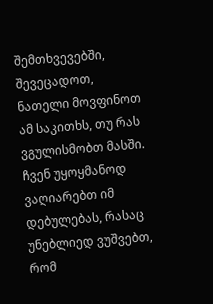შემთხვევებში, შევეცადოთ, ნათელი მოვფინოთ ამ საკითხს, თუ რას ვგულისმობთ მასში. ჩვენ უყოყმანოდ ვაღიარებთ იმ დებულებას, რასაც უნებლიედ ვუშვებთ, რომ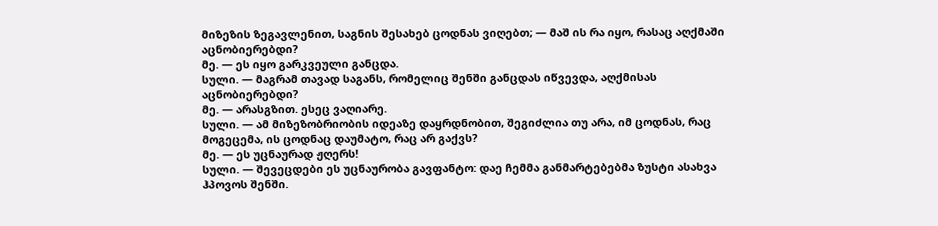მიზეზის ზეგავლენით, საგნის შესახებ ცოდნას ვიღებთ; — მაშ ის რა იყო, რასაც აღქმაში აცნობიერებდი?
მე. — ეს იყო გარკვეული განცდა.
სული. — მაგრამ თავად საგანს, რომელიც შენში განცდას იწვევდა, აღქმისას აცნობიერებდი?
მე. — არასგზით. ესეც ვაღიარე.
სული. — ამ მიზეზობრიობის იდეაზე დაყრდნობით, შეგიძლია თუ არა, იმ ცოდნას, რაც მოგეცემა, ის ცოდნაც დაუმატო, რაც არ გაქვს?
მე. — ეს უცნაურად ჟღერს!
სული. — შევეცდები ეს უცნაურობა გავფანტო: დაე ჩემმა განმარტებებმა ზუსტი ასახვა ჰპოვოს შენში.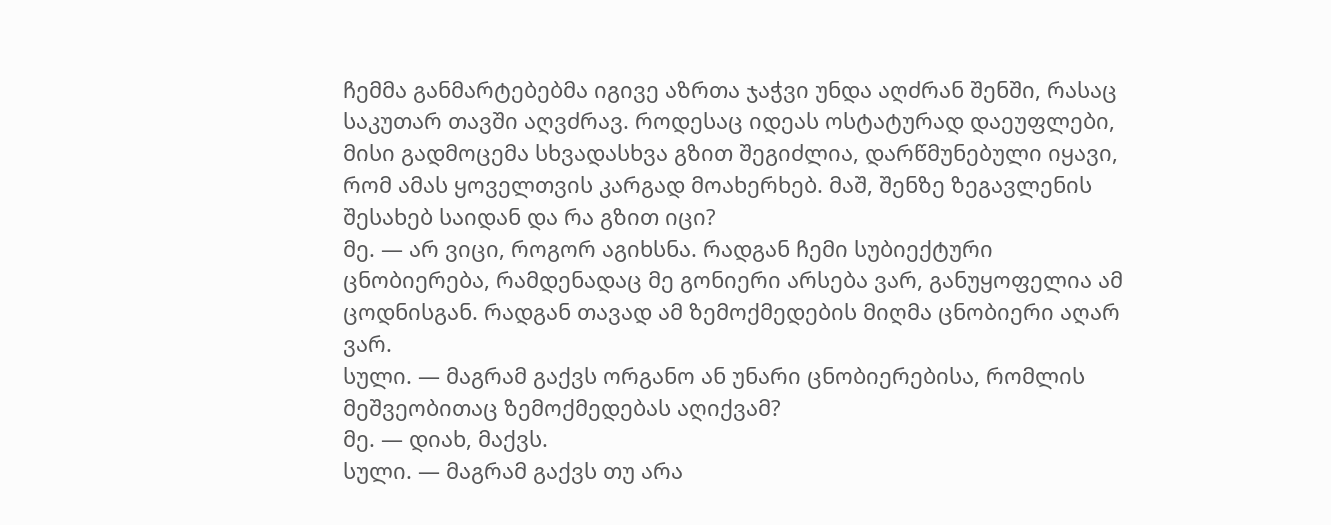ჩემმა განმარტებებმა იგივე აზრთა ჯაჭვი უნდა აღძრან შენში, რასაც საკუთარ თავში აღვძრავ. როდესაც იდეას ოსტატურად დაეუფლები, მისი გადმოცემა სხვადასხვა გზით შეგიძლია, დარწმუნებული იყავი, რომ ამას ყოველთვის კარგად მოახერხებ. მაშ, შენზე ზეგავლენის შესახებ საიდან და რა გზით იცი?
მე. — არ ვიცი, როგორ აგიხსნა. რადგან ჩემი სუბიექტური ცნობიერება, რამდენადაც მე გონიერი არსება ვარ, განუყოფელია ამ ცოდნისგან. რადგან თავად ამ ზემოქმედების მიღმა ცნობიერი აღარ ვარ.
სული. — მაგრამ გაქვს ორგანო ან უნარი ცნობიერებისა, რომლის მეშვეობითაც ზემოქმედებას აღიქვამ?
მე. — დიახ, მაქვს.
სული. — მაგრამ გაქვს თუ არა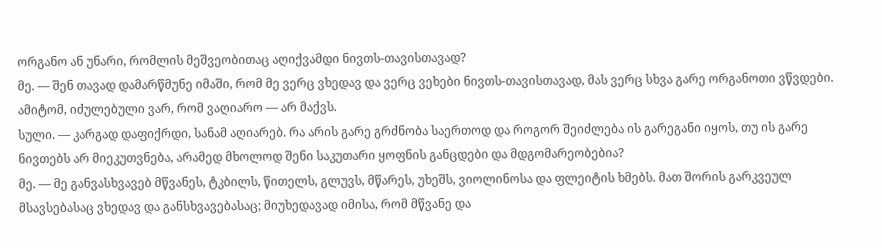ორგანო ან უნარი, რომლის მეშვეობითაც აღიქვამდი ნივთს-თავისთავად?
მე. — შენ თავად დამარწმუნე იმაში, რომ მე ვერც ვხედავ და ვერც ვეხები ნივთს-თავისთავად, მას ვერც სხვა გარე ორგანოთი ვწვდები. ამიტომ, იძულებული ვარ, რომ ვაღიარო — არ მაქვს.
სული. — კარგად დაფიქრდი, სანამ აღიარებ. რა არის გარე გრძნობა საერთოდ და როგორ შეიძლება ის გარეგანი იყოს, თუ ის გარე ნივთებს არ მიეკუთვნება, არამედ მხოლოდ შენი საკუთარი ყოფნის განცდები და მდგომარეობებია?
მე. — მე განვასხვავებ მწვანეს, ტკბილს, წითელს, გლუვს, მწარეს, უხეშს, ვიოლინოსა და ფლეიტის ხმებს. მათ შორის გარკვეულ მსავსებასაც ვხედავ და განსხვავებასაც; მიუხედავად იმისა, რომ მწვანე და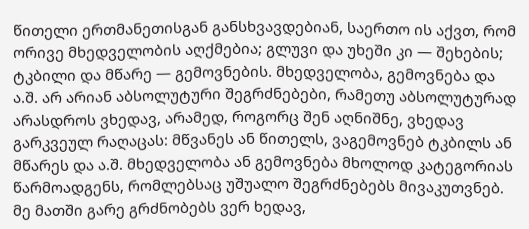წითელი ერთმანეთისგან განსხვავდებიან, საერთო ის აქვთ, რომ ორივე მხედველობის აღქმებია; გლუვი და უხეში კი — შეხების; ტკბილი და მწარე — გემოვნების. მხედველობა, გემოვნება და ა.შ. არ არიან აბსოლუტური შეგრძნებები, რამეთუ აბსოლუტურად არასდროს ვხედავ, არამედ, როგორც შენ აღნიშნე, ვხედავ გარკვეულ რაღაცას: მწვანეს ან წითელს, ვაგემოვნებ ტკბილს ან მწარეს და ა.შ. მხედველობა ან გემოვნება მხოლოდ კატეგორიას წარმოადგენს, რომლებსაც უშუალო შეგრძნებებს მივაკუთვნებ. მე მათში გარე გრძნობებს ვერ ხედავ,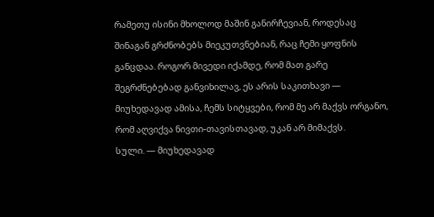რამეთუ ისინი მხოლოდ მაშინ განირჩევიან, როდესაც შინაგან გრძნობებს მიეკუთვნებიან, რაც ჩემი ყოფნის განცდაა. როგორ მივედი იქამდე, რომ მათ გარე შეგრძნებებად განვიხილავ, ეს არის საკითხავი — მიუხედავად ამისა, ჩემს სიტყვები, რომ მე არ მაქვს ორგანო, რომ აღვიქვა ნივთი-თავისთავად, უკან არ მიმაქვს.
სული. — მიუხედავად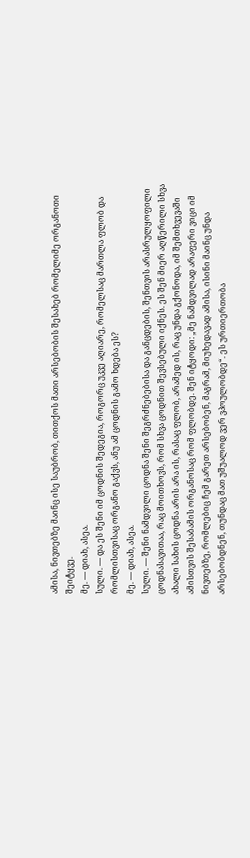ამისა, ნივთებზე მაინც ისე საუბრობ, თითქოს მათი არსებობის შესახებ რომელიმე ორგანოთი შეიტყვე.
მე. — დიახ, ასეა.
სული. — და ეს შენი იმ ცოდნის შედეგია, როგორც უკვე აღიარე, რომელსაც მართლა ფლობ და რომლისთვისაც ორგანო გაქვს, ანუ ამ ცოდნის გამო ხდება ეს?
მე. — დიახ, ასეა.
სული. — შენი ნამდვილი ცოდნა შენი შეგრძნებებისა და განცდების, შენთვის არასრულყოფილი ცოდნასავითაა, რაც მოითხოვს, რომ სხვა ცოდნით შევსებული იქნეს. ეს შენ მიერ აღწერილი სხვა ახალი სახის ცოდნა არის არა ის, რასაც ფლობ, არამედ ის, რაც უნდა გქონოდა, იმ შემთხვევაში ამისთვის შესაბამის ორგანოსაც რომ ფლობდე. შენ იტყოდი: „მე ნამდვილად არაფერი ვიცი იმ ნივთებზე, რომლებიც ჩემ გარეთ არსებობენ, მაგრამ, მიუხედავად ამისა, ისინი მაინც უნდა არსებობდნენ, თუნდაც მათ უშუალოდ ვერ ვპოულობდე“. ეს ურთიერთობა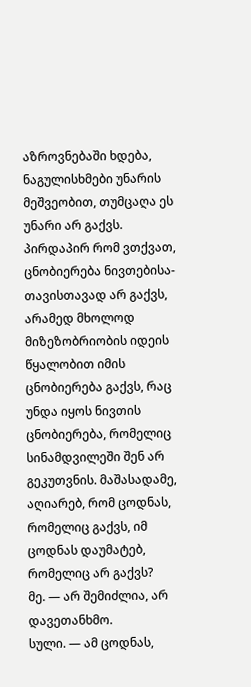აზროვნებაში ხდება, ნაგულისხმები უნარის მეშვეობით, თუმცაღა ეს უნარი არ გაქვს. პირდაპირ რომ ვთქვათ, ცნობიერება ნივთებისა-თავისთავად არ გაქვს, არამედ მხოლოდ მიზეზობრიობის იდეის წყალობით იმის ცნობიერება გაქვს, რაც უნდა იყოს ნივთის ცნობიერება, რომელიც სინამდვილეში შენ არ გეკუთვნის. მაშასადამე, აღიარებ, რომ ცოდნას, რომელიც გაქვს, იმ ცოდნას დაუმატებ, რომელიც არ გაქვს?
მე. — არ შემიძლია, არ დავეთანხმო.
სული. — ამ ცოდნას,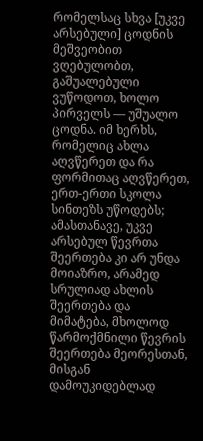რომელსაც სხვა [უკვე არსებული] ცოდნის მეშვეობით ვღებულობთ, გაშუალებული ვუწოდოთ, ხოლო პირველს — უშუალო ცოდნა. იმ ხერხს, რომელიც ახლა აღვწერეთ და რა ფორმითაც აღვწერეთ, ერთ-ერთი სკოლა სინთეზს უწოდებს; ამასთანავე, უკვე არსებულ წევრთა შეერთება კი არ უნდა მოიაზრო, არამედ სრულიად ახლის შეერთება და მიმატება, მხოლოდ წარმოქმნილი წევრის შეერთება მეორესთან, მისგან დამოუკიდებლად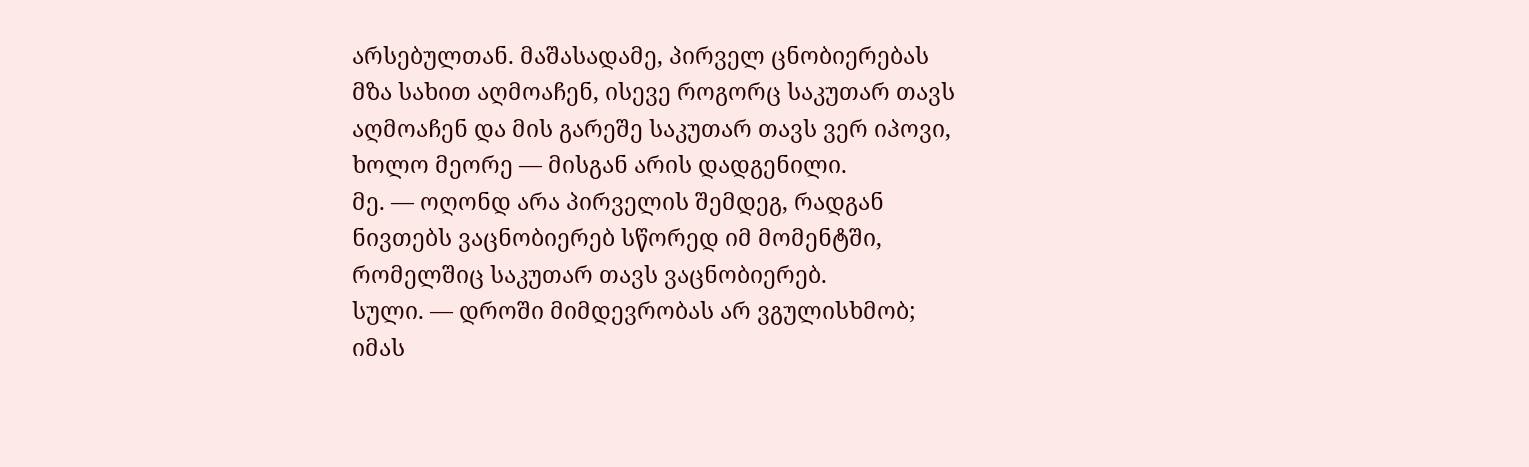არსებულთან. მაშასადამე, პირველ ცნობიერებას მზა სახით აღმოაჩენ, ისევე როგორც საკუთარ თავს აღმოაჩენ და მის გარეშე საკუთარ თავს ვერ იპოვი, ხოლო მეორე — მისგან არის დადგენილი.
მე. — ოღონდ არა პირველის შემდეგ, რადგან ნივთებს ვაცნობიერებ სწორედ იმ მომენტში, რომელშიც საკუთარ თავს ვაცნობიერებ.
სული. — დროში მიმდევრობას არ ვგულისხმობ; იმას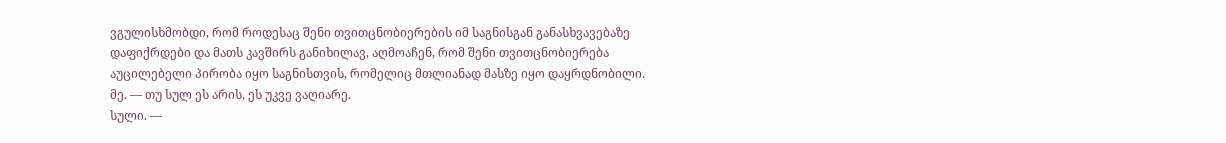ვგულისხმობდი, რომ როდესაც შენი თვითცნობიერების იმ საგნისგან განასხვავებაზე დაფიქრდები და მათს კავშირს განიხილავ, აღმოაჩენ, რომ შენი თვითცნობიერება აუცილებელი პირობა იყო საგნისთვის, რომელიც მთლიანად მასზე იყო დაყრდნობილი.
მე. — თუ სულ ეს არის, ეს უკვე ვაღიარე.
სული. —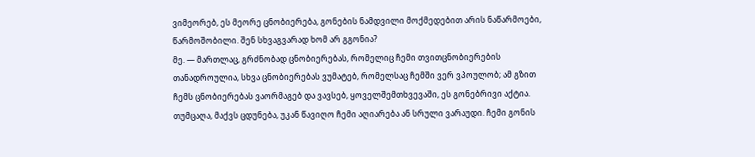ვიმეორებ, ეს მეორე ცნობიერება, გონების ნამდვილი მოქმედებით არის ნაწარმოები, წარმოშობილი. შენ სხვაგვარად ხომ არ გგონია?
მე. — მართლაც, გრძნობად ცნობიერებას, რომელიც ჩემი თვითცნობიერების თანადროულია, სხვა ცნობიერებას ვუმატებ, რომელსაც ჩემში ვერ ვპოულობ; ამ გზით ჩემს ცნობიერებას ვაორმაგებ და ვავსებ, ყოველშემთხვევაში, ეს გონებრივი აქტია. თუმცაღა, მაქვს ცდუნება, უკან წავიღო ჩემი აღიარება ან სრული ვარაუდი. ჩემი გონის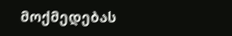მოქმედებას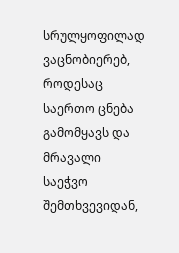სრულყოფილად ვაცნობიერებ, როდესაც საერთო ცნება გამომყავს და მრავალი საეჭვო შემთხვევიდან,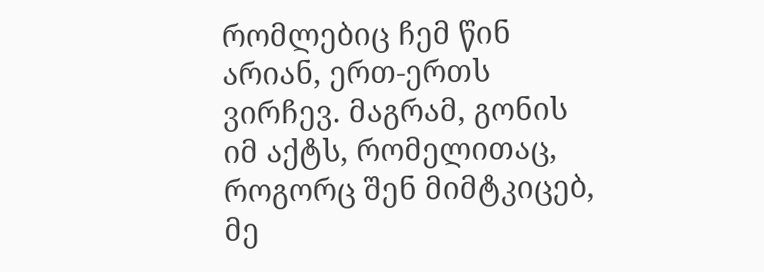რომლებიც ჩემ წინ არიან, ერთ-ერთს ვირჩევ. მაგრამ, გონის იმ აქტს, რომელითაც, როგორც შენ მიმტკიცებ, მე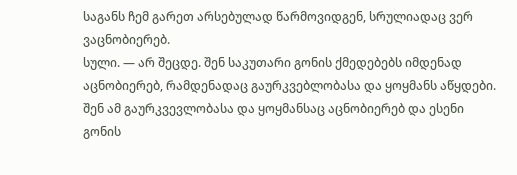საგანს ჩემ გარეთ არსებულად წარმოვიდგენ, სრულიადაც ვერ ვაცნობიერებ.
სული. — არ შეცდე. შენ საკუთარი გონის ქმედებებს იმდენად აცნობიერებ, რამდენადაც გაურკვებლობასა და ყოყმანს აწყდები. შენ ამ გაურკვევლობასა და ყოყმანსაც აცნობიერებ და ესენი გონის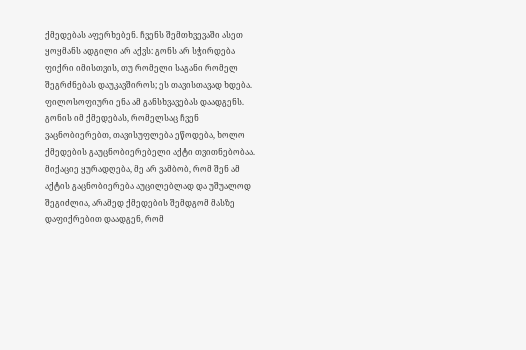ქმედებას აფერხებენ. ჩვენს შემთხვევაში ასეთ ყოყმანს ადგილი არ აქვს: გონს არ სჭირდება ფიქრი იმისთვის, თუ რომელი საგანი რომელ შეგრძნებას დაუკავშიროს; ეს თავისთავად ხდება. ფილოსოფიური ენა ამ განსხვავებას დაადგენს. გონის იმ ქმედებას, რომელსაც ჩვენ ვაცნობიერებთ, თავისუფლება ეწოდება, ხოლო ქმედების გაუცნობიერებელი აქტი თვითნებობაა. მიქაციე ყურადღება, მე არ ვამბობ, რომ შენ ამ აქტის გაცნობიერება აუცილებლად და უშუალოდ შეგიძლია, არამედ ქმედების შემდგომ მასზე დაფიქრებით დაადგენ, რომ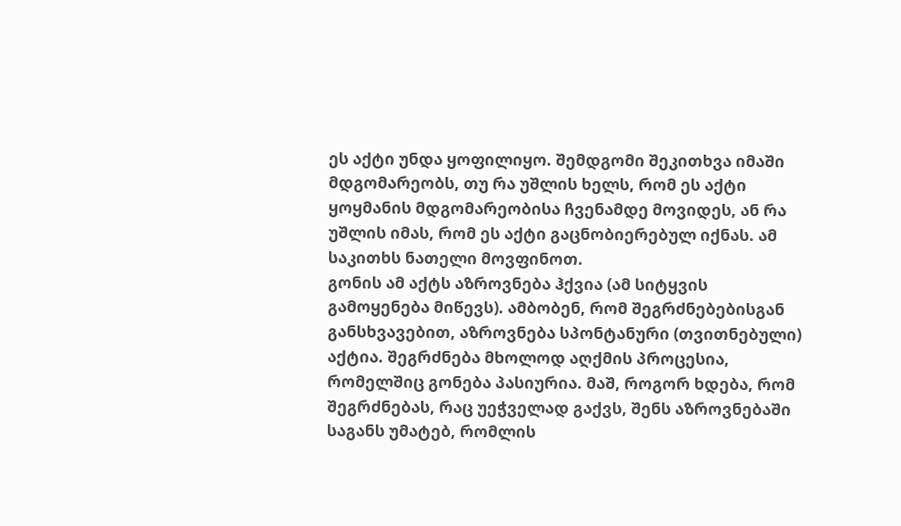ეს აქტი უნდა ყოფილიყო. შემდგომი შეკითხვა იმაში მდგომარეობს, თუ რა უშლის ხელს, რომ ეს აქტი ყოყმანის მდგომარეობისა ჩვენამდე მოვიდეს, ან რა უშლის იმას, რომ ეს აქტი გაცნობიერებულ იქნას. ამ საკითხს ნათელი მოვფინოთ.
გონის ამ აქტს აზროვნება ჰქვია (ამ სიტყვის გამოყენება მიწევს). ამბობენ, რომ შეგრძნებებისგან განსხვავებით, აზროვნება სპონტანური (თვითნებული) აქტია. შეგრძნება მხოლოდ აღქმის პროცესია, რომელშიც გონება პასიურია. მაშ, როგორ ხდება, რომ შეგრძნებას, რაც უეჭველად გაქვს, შენს აზროვნებაში საგანს უმატებ, რომლის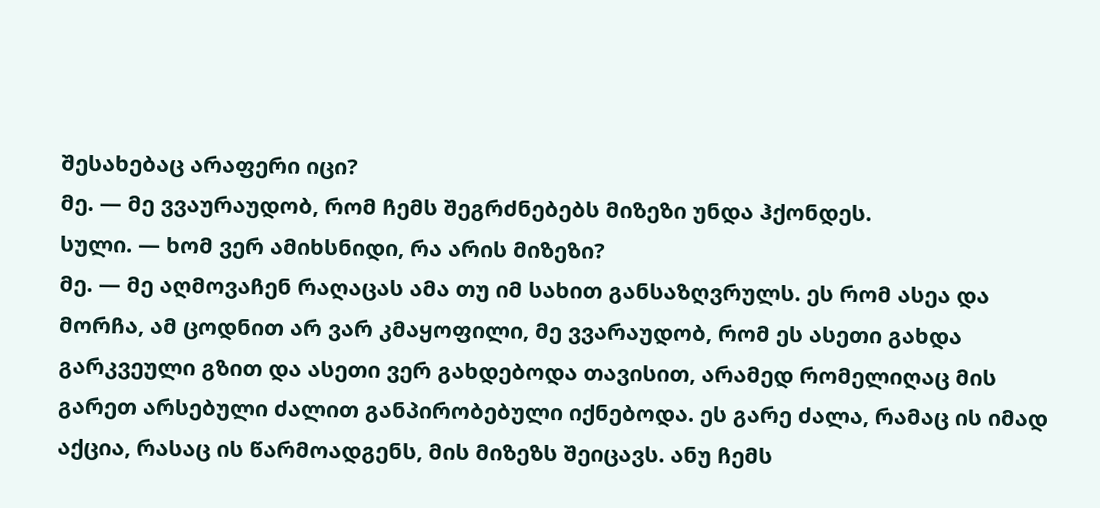შესახებაც არაფერი იცი?
მე. — მე ვვაურაუდობ, რომ ჩემს შეგრძნებებს მიზეზი უნდა ჰქონდეს.
სული. — ხომ ვერ ამიხსნიდი, რა არის მიზეზი?
მე. — მე აღმოვაჩენ რაღაცას ამა თუ იმ სახით განსაზღვრულს. ეს რომ ასეა და მორჩა, ამ ცოდნით არ ვარ კმაყოფილი, მე ვვარაუდობ, რომ ეს ასეთი გახდა გარკვეული გზით და ასეთი ვერ გახდებოდა თავისით, არამედ რომელიღაც მის გარეთ არსებული ძალით განპირობებული იქნებოდა. ეს გარე ძალა, რამაც ის იმად აქცია, რასაც ის წარმოადგენს, მის მიზეზს შეიცავს. ანუ ჩემს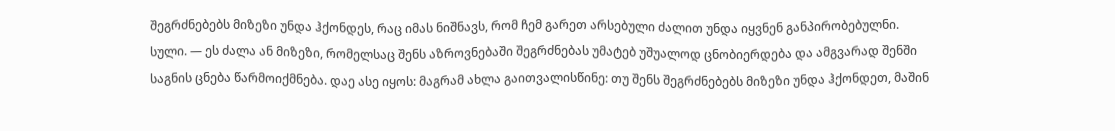შეგრძნებებს მიზეზი უნდა ჰქონდეს, რაც იმას ნიშნავს, რომ ჩემ გარეთ არსებული ძალით უნდა იყვნენ განპირობებულნი.
სული. — ეს ძალა ან მიზეზი, რომელსაც შენს აზროვნებაში შეგრძნებას უმატებ უშუალოდ ცნობიერდება და ამგვარად შენში საგნის ცნება წარმოიქმნება. დაე ასე იყოს: მაგრამ ახლა გაითვალისწინე: თუ შენს შეგრძნებებს მიზეზი უნდა ჰქონდეთ, მაშინ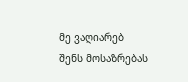მე ვაღიარებ შენს მოსაზრებას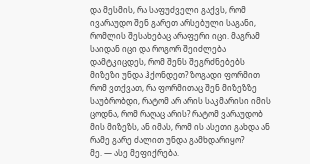და მესმის, რა საფუძველი გაქვს, რომ ივარაუდო შენ გარეთ არსებული საგანი, რომლის შესახებაც არაფერი იცი. მაგრამ საიდან იცი და როგორ შეიძლება დამტკიცდეს, რომ შენს შეგრძნებებს მიზეზი უნდა ჰქონდეთ? ზოგადი ფორმით რომ ვთქვათ, რა ფორმითაც შენ მიზეზზე საუბრობდი, რატომ არ არის საკმარისი იმის ცოდნა, რომ რაღაც არის? რატომ ვარაუდობ მის მიზეზს, ან იმას, რომ ის ასეთი გახდა ან რამე გარე ძალით უნდა გამხდარიყო?
მე. — ასე მეფიქრება.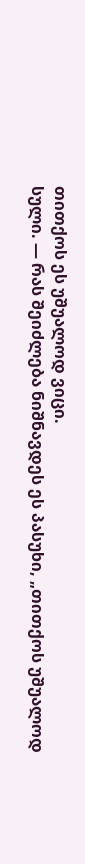თითქოს ეს უშუალოდ ვიცი.
სული. — რას შეიძლება ნიშნავდეს ეს პასუხი, „თითქოს უშუალოდ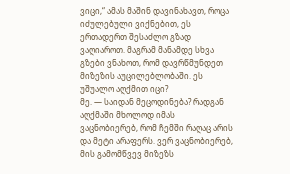ვიცი,“ ამას მაშინ დავინახავთ, როცა იძულებული ვიქნებით, ეს ერთადერთ შესაძლო გზად ვაღიაროთ. მაგრამ მანამდე სხვა გზები ვნახოთ, რომ დავრწმუნდეთ მიზეზის აუცილებლობაში. ეს უშუალო აღქმით იცი?
მე. — საიდან მეცოდინება? რადგან აღქმაში მხოლოდ იმას ვაცნობიერებ, რომ ჩემში რაღაც არის და მეტი არაფერს. ვერ ვაცნობიერებ, მის გამომწვევ მიზეზს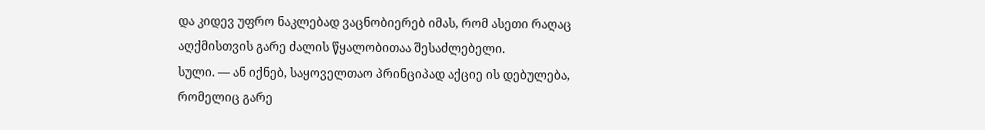და კიდევ უფრო ნაკლებად ვაცნობიერებ იმას, რომ ასეთი რაღაც აღქმისთვის გარე ძალის წყალობითაა შესაძლებელი.
სული. — ან იქნებ, საყოველთაო პრინციპად აქციე ის დებულება, რომელიც გარე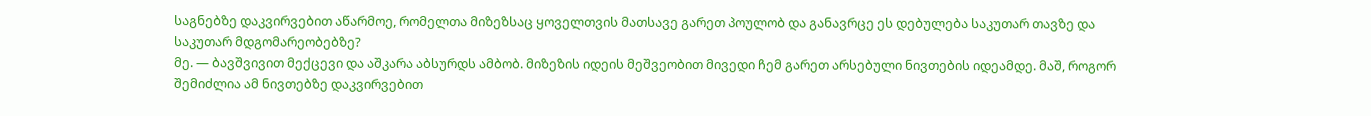საგნებზე დაკვირვებით აწარმოე, რომელთა მიზეზსაც ყოველთვის მათსავე გარეთ პოულობ და განავრცე ეს დებულება საკუთარ თავზე და საკუთარ მდგომარეობებზე?
მე. — ბავშვივით მექცევი და აშკარა აბსურდს ამბობ. მიზეზის იდეის მეშვეობით მივედი ჩემ გარეთ არსებული ნივთების იდეამდე. მაშ, როგორ შემიძლია ამ ნივთებზე დაკვირვებით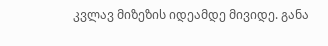კვლავ მიზეზის იდეამდე მივიდე. განა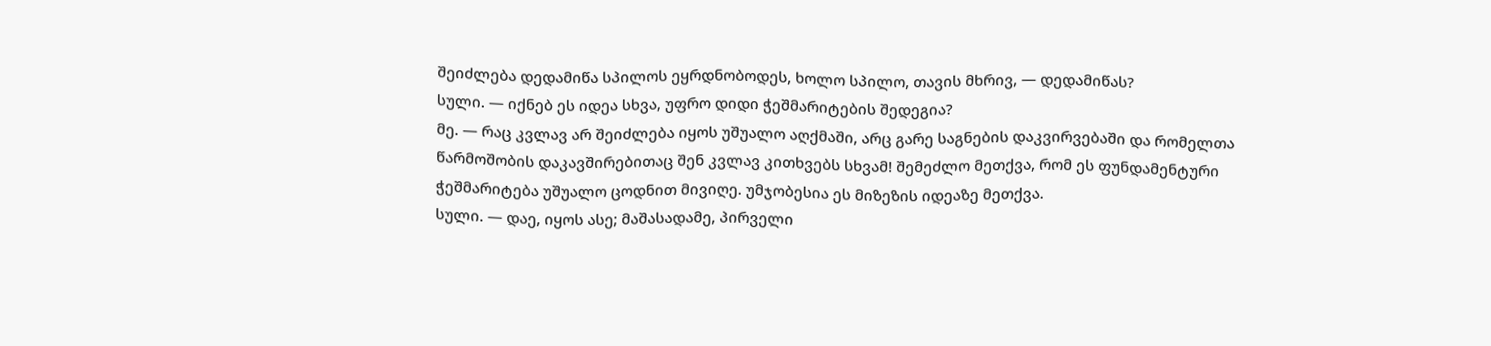შეიძლება დედამიწა სპილოს ეყრდნობოდეს, ხოლო სპილო, თავის მხრივ, — დედამიწას?
სული. — იქნებ ეს იდეა სხვა, უფრო დიდი ჭეშმარიტების შედეგია?
მე. — რაც კვლავ არ შეიძლება იყოს უშუალო აღქმაში, არც გარე საგნების დაკვირვებაში და რომელთა წარმოშობის დაკავშირებითაც შენ კვლავ კითხვებს სხვამ! შემეძლო მეთქვა, რომ ეს ფუნდამენტური ჭეშმარიტება უშუალო ცოდნით მივიღე. უმჯობესია ეს მიზეზის იდეაზე მეთქვა.
სული. — დაე, იყოს ასე; მაშასადამე, პირველი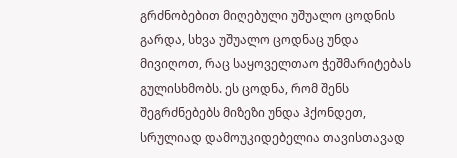გრძნობებით მიღებული უშუალო ცოდნის გარდა, სხვა უშუალო ცოდნაც უნდა მივიღოთ, რაც საყოველთაო ჭეშმარიტებას გულისხმობს. ეს ცოდნა, რომ შენს შეგრძნებებს მიზეზი უნდა ჰქონდეთ, სრულიად დამოუკიდებელია თავისთავად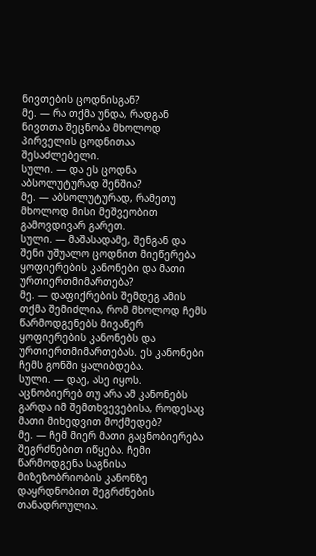ნივთების ცოდნისგან?
მე. — რა თქმა უნდა, რადგან ნივთთა შეცნობა მხოლოდ პირველის ცოდნითაა შესაძლებელი.
სული. — და ეს ცოდნა აბსოლუტურად შენშია?
მე. — აბსოლუტურად, რამეთუ მხოლოდ მისი მეშვეობით გამოვდივარ გარეთ.
სული. — მაშასადამე, შენგან და შენი უშუალო ცოდნით მიეწერება ყოფიერების კანონები და მათი ურთიერთმიმართება?
მე. — დაფიქრების შემდეგ ამის თქმა შემიძლია, რომ მხოლოდ ჩემს წარმოდგენებს მივაწერ ყოფიერების კანონებს და ურთიერთმიმართებას. ეს კანონები ჩემს გონში ყალიბდება.
სული. — დაე, ასე იყოს. აცნობიერებ თუ არა ამ კანონებს გარდა იმ შემთხვევებისა, როდესაც მათი მიხედვით მოქმედებ?
მე. — ჩემ მიერ მათი გაცნობიერება შეგრძნებით იწყება. ჩემი წარმოდგენა საგნისა მიზეზობრიობის კანონზე დაყრდნობით შეგრძნების თანადროულია.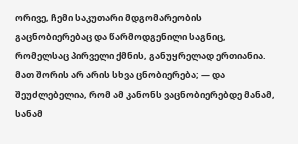ორივე, ჩემი საკუთარი მდგომარეობის გაცნობიერებაც და წარმოდგენილი საგნიც, რომელსაც პირველი ქმნის, განუყრელად ერთიანია. მათ შორის არ არის სხვა ცნობიერება; — და შეუძლებელია, რომ ამ კანონს ვაცნობიერებდე მანამ, სანამ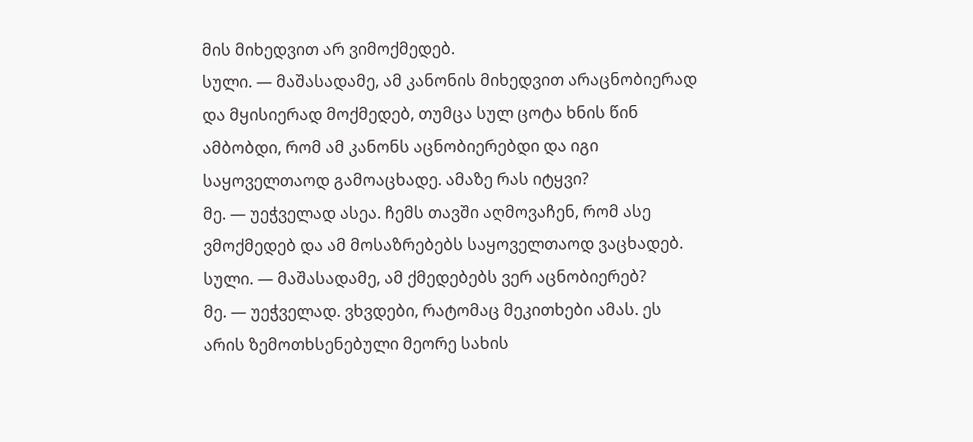მის მიხედვით არ ვიმოქმედებ.
სული. — მაშასადამე, ამ კანონის მიხედვით არაცნობიერად და მყისიერად მოქმედებ, თუმცა სულ ცოტა ხნის წინ ამბობდი, რომ ამ კანონს აცნობიერებდი და იგი საყოველთაოდ გამოაცხადე. ამაზე რას იტყვი?
მე. — უეჭველად ასეა. ჩემს თავში აღმოვაჩენ, რომ ასე ვმოქმედებ და ამ მოსაზრებებს საყოველთაოდ ვაცხადებ.
სული. — მაშასადამე, ამ ქმედებებს ვერ აცნობიერებ?
მე. — უეჭველად. ვხვდები, რატომაც მეკითხები ამას. ეს არის ზემოთხსენებული მეორე სახის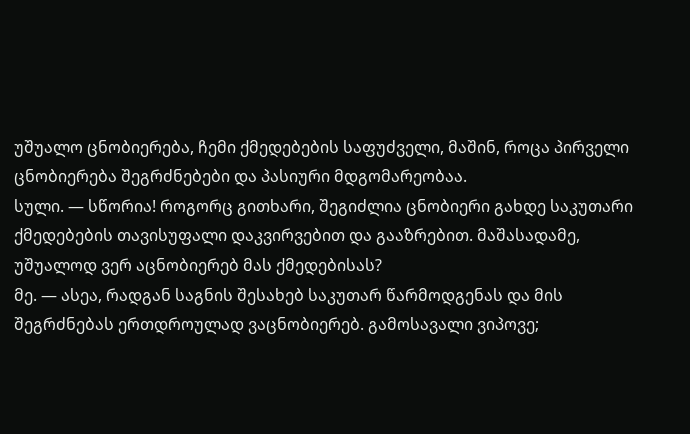უშუალო ცნობიერება, ჩემი ქმედებების საფუძველი, მაშინ, როცა პირველი ცნობიერება შეგრძნებები და პასიური მდგომარეობაა.
სული. — სწორია! როგორც გითხარი, შეგიძლია ცნობიერი გახდე საკუთარი ქმედებების თავისუფალი დაკვირვებით და გააზრებით. მაშასადამე, უშუალოდ ვერ აცნობიერებ მას ქმედებისას?
მე. — ასეა, რადგან საგნის შესახებ საკუთარ წარმოდგენას და მის შეგრძნებას ერთდროულად ვაცნობიერებ. გამოსავალი ვიპოვე;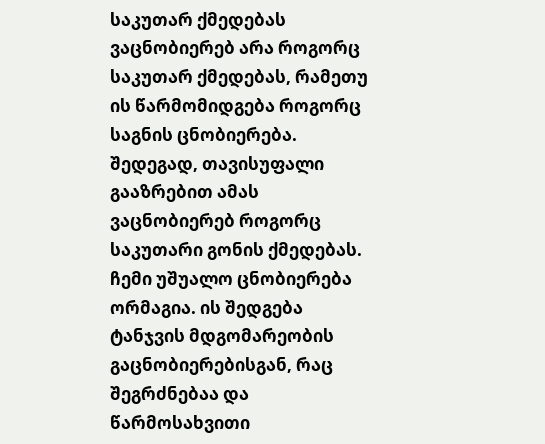საკუთარ ქმედებას ვაცნობიერებ არა როგორც საკუთარ ქმედებას, რამეთუ ის წარმომიდგება როგორც საგნის ცნობიერება. შედეგად, თავისუფალი გააზრებით ამას ვაცნობიერებ როგორც საკუთარი გონის ქმედებას. ჩემი უშუალო ცნობიერება ორმაგია. ის შედგება ტანჯვის მდგომარეობის გაცნობიერებისგან, რაც შეგრძნებაა და წარმოსახვითი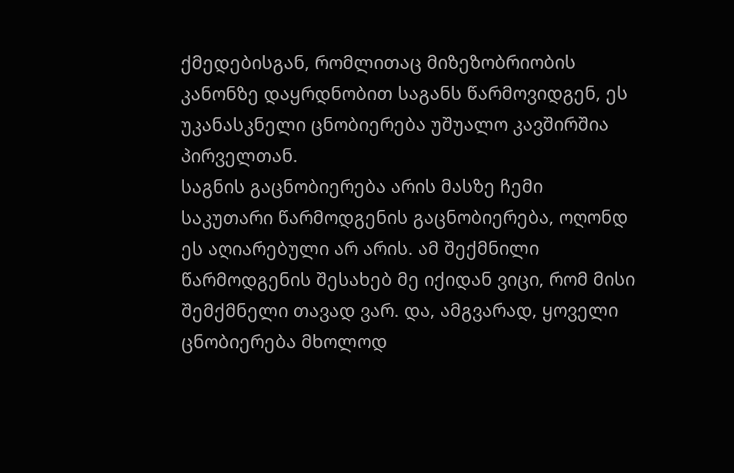ქმედებისგან, რომლითაც მიზეზობრიობის კანონზე დაყრდნობით საგანს წარმოვიდგენ, ეს უკანასკნელი ცნობიერება უშუალო კავშირშია პირველთან.
საგნის გაცნობიერება არის მასზე ჩემი საკუთარი წარმოდგენის გაცნობიერება, ოღონდ ეს აღიარებული არ არის. ამ შექმნილი წარმოდგენის შესახებ მე იქიდან ვიცი, რომ მისი შემქმნელი თავად ვარ. და, ამგვარად, ყოველი ცნობიერება მხოლოდ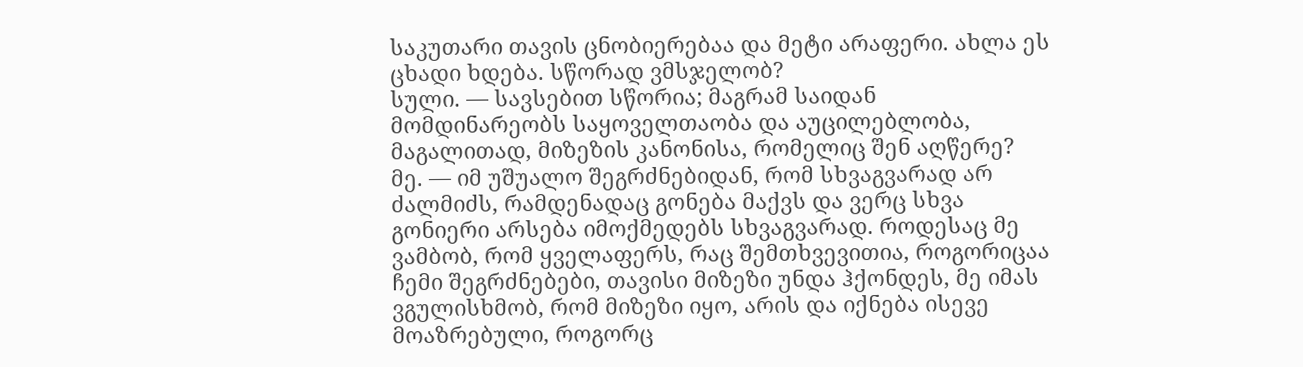საკუთარი თავის ცნობიერებაა და მეტი არაფერი. ახლა ეს ცხადი ხდება. სწორად ვმსჯელობ?
სული. — სავსებით სწორია; მაგრამ საიდან მომდინარეობს საყოველთაობა და აუცილებლობა, მაგალითად, მიზეზის კანონისა, რომელიც შენ აღწერე?
მე. — იმ უშუალო შეგრძნებიდან, რომ სხვაგვარად არ ძალმიძს, რამდენადაც გონება მაქვს და ვერც სხვა გონიერი არსება იმოქმედებს სხვაგვარად. როდესაც მე ვამბობ, რომ ყველაფერს, რაც შემთხვევითია, როგორიცაა ჩემი შეგრძნებები, თავისი მიზეზი უნდა ჰქონდეს, მე იმას ვგულისხმობ, რომ მიზეზი იყო, არის და იქნება ისევე მოაზრებული, როგორც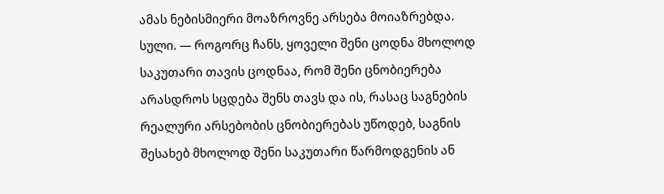ამას ნებისმიერი მოაზროვნე არსება მოიაზრებდა.
სული. — როგორც ჩანს, ყოველი შენი ცოდნა მხოლოდ საკუთარი თავის ცოდნაა, რომ შენი ცნობიერება არასდროს სცდება შენს თავს და ის, რასაც საგნების რეალური არსებობის ცნობიერებას უწოდებ, საგნის შესახებ მხოლოდ შენი საკუთარი წარმოდგენის ან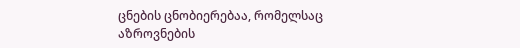ცნების ცნობიერებაა, რომელსაც აზროვნების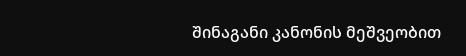შინაგანი კანონის მეშვეობით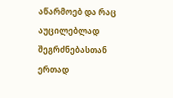აწარმოებ და რაც აუცილებლად შეგრძნებასთან ერთად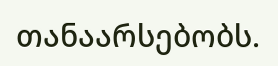თანაარსებობს.